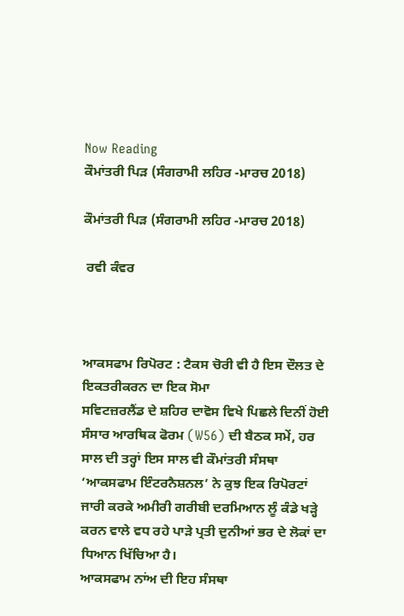Now Reading
ਕੌਮਾਂਤਰੀ ਪਿੜ (ਸੰਗਰਾਮੀ ਲਹਿਰ -ਮਾਰਚ 2018)

ਕੌਮਾਂਤਰੀ ਪਿੜ (ਸੰਗਰਾਮੀ ਲਹਿਰ -ਮਾਰਚ 2018)

 ਰਵੀ ਕੰਵਰ



ਆਕਸਫਾਮ ਰਿਪੋਰਟ : ਟੈਕਸ ਚੋਰੀ ਵੀ ਹੈ ਇਸ ਦੌਲਤ ਦੇ ਇਕਤਰੀਕਰਨ ਦਾ ਇਕ ਸੋਮਾ
ਸਵਿਟਜ਼ਰਲੈਂਡ ਦੇ ਸ਼ਹਿਰ ਦਾਵੋਸ ਵਿਖੇ ਪਿਛਲੇ ਦਿਨੀਂ ਹੋਈ ਸੰਸਾਰ ਆਰਥਿਕ ਫੋਰਮ (W56) ਦੀ ਬੈਠਕ ਸਮੇਂ, ਹਰ ਸਾਲ ਦੀ ਤਰ੍ਹਾਂ ਇਸ ਸਾਲ ਵੀ ਕੌਮਾਂਤਰੀ ਸੰਸਥਾ ‘ਆਕਸਫਾਮ ਇੰਟਰਨੈਸ਼ਨਲ’ ਨੇ ਕੁਝ ਇਕ ਰਿਪੋਰਟਾਂ ਜਾਰੀ ਕਰਕੇ ਅਮੀਰੀ ਗਰੀਬੀ ਦਰਮਿਆਨ ਲੂੰ ਕੰਡੇ ਖੜ੍ਹੇ ਕਰਨ ਵਾਲੇ ਵਧ ਰਹੇ ਪਾੜੇ ਪ੍ਰਤੀ ਦੁਨੀਆਂ ਭਰ ਦੇ ਲੋਕਾਂ ਦਾ ਧਿਆਨ ਖਿੱਚਿਆ ਹੈ।
ਆਕਸਫਾਮ ਨਾਂਅ ਦੀ ਇਹ ਸੰਸਥਾ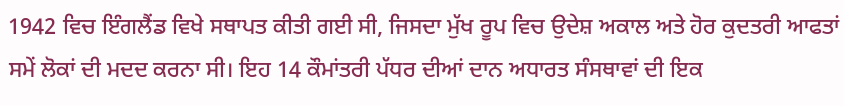1942 ਵਿਚ ਇੰਗਲੈਂਡ ਵਿਖੇ ਸਥਾਪਤ ਕੀਤੀ ਗਈ ਸੀ, ਜਿਸਦਾ ਮੁੱਖ ਰੂਪ ਵਿਚ ਉਦੇਸ਼ ਅਕਾਲ ਅਤੇ ਹੋਰ ਕੁਦਤਰੀ ਆਫਤਾਂ ਸਮੇਂ ਲੋਕਾਂ ਦੀ ਮਦਦ ਕਰਨਾ ਸੀ। ਇਹ 14 ਕੌਮਾਂਤਰੀ ਪੱਧਰ ਦੀਆਂ ਦਾਨ ਅਧਾਰਤ ਸੰਸਥਾਵਾਂ ਦੀ ਇਕ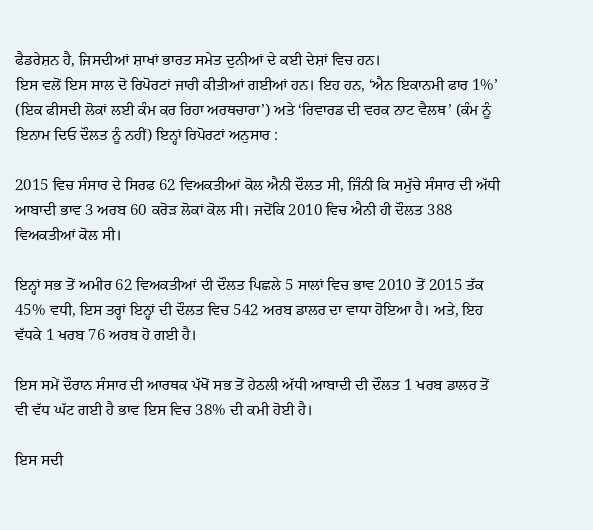ਫੈਡਰੇਸ਼ਨ ਹੈ, ਜਿਸਦੀਆਂ ਸ਼ਾਖਾਂ ਭਾਰਤ ਸਮੇਤ ਦੁਨੀਆਂ ਦੇ ਕਈ ਦੇਸ਼ਾਂ ਵਿਚ ਹਨ।
ਇਸ ਵਲੋਂ ਇਸ ਸਾਲ ਦੋ ਰਿਪੋਰਟਾਂ ਜਾਰੀ ਕੀਤੀਆਂ ਗਈਆਂ ਹਨ। ਇਹ ਹਨ, ‘ਐਨ ਇਕਾਨਮੀ ਫਾਰ 1%’ (ਇਕ ਫੀਸਦੀ ਲੋਕਾਂ ਲਈ ਕੰਮ ਕਰ ਰਿਹਾ ਅਰਥਚਾਰਾ’) ਅਤੇ ‘ਰਿਵਾਰਡ ਦੀ ਵਰਕ ਨਾਟ ਵੈਲਥ’ (ਕੰਮ ਨੂੰ ਇਨਾਮ ਦਿਓ ਦੌਲਤ ਨੂੰ ਨਹੀਂ) ਇਨ੍ਹਾਂ ਰਿਪੋਰਟਾਂ ਅਨੁਸਾਰ :

2015 ਵਿਚ ਸੰਸਾਰ ਦੇ ਸਿਰਫ 62 ਵਿਅਕਤੀਆਂ ਕੋਲ ਐਨੀ ਦੌਲਤ ਸੀ, ਜਿੰਨੀ ਕਿ ਸਮੁੱਚੇ ਸੰਸਾਰ ਦੀ ਅੱਧੀ ਆਬਾਦੀ ਭਾਵ 3 ਅਰਬ 60 ਕਰੋੜ ਲੋਕਾਂ ਕੋਲ ਸੀ। ਜਦੋਂਕਿ 2010 ਵਿਚ ਐਨੀ ਹੀ ਦੌਲਤ 388 ਵਿਅਕਤੀਆਂ ਕੋਲ ਸੀ।

ਇਨ੍ਹਾਂ ਸਭ ਤੋਂ ਅਮੀਰ 62 ਵਿਅਕਤੀਆਂ ਦੀ ਦੌਲਤ ਪਿਛਲੇ 5 ਸਾਲਾਂ ਵਿਚ ਭਾਵ 2010 ਤੋਂ 2015 ਤੱਕ 45% ਵਧੀ, ਇਸ ਤਰ੍ਹਾਂ ਇਨ੍ਹਾਂ ਦੀ ਦੌਲਤ ਵਿਚ 542 ਅਰਬ ਡਾਲਰ ਦਾ ਵਾਧਾ ਹੋਇਆ ਹੈ। ਅਤੇ, ਇਹ ਵੱਧਕੇ 1 ਖਰਬ 76 ਅਰਬ ਹੋ ਗਈ ਹੈ।

ਇਸ ਸਮੇਂ ਦੌਰਾਨ ਸੰਸਾਰ ਦੀ ਆਰਥਕ ਪੱਖੋਂ ਸਭ ਤੋਂ ਹੇਠਲੀ ਅੱਧੀ ਆਬਾਦੀ ਦੀ ਦੌਲਤ 1 ਖਰਬ ਡਾਲਰ ਤੋਂ ਵੀ ਵੱਧ ਘੱਟ ਗਈ ਹੈ ਭਾਵ ਇਸ ਵਿਚ 38% ਦੀ ਕਮੀ ਹੋਈ ਹੈ।

ਇਸ ਸਦੀ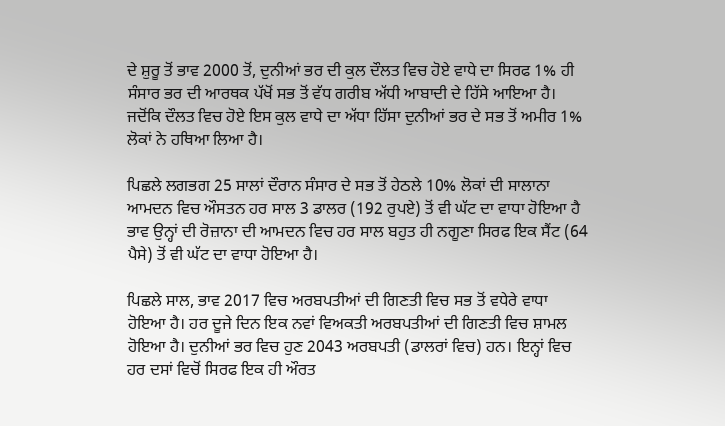ਦੇ ਸ਼ੁਰੂ ਤੋਂ ਭਾਵ 2000 ਤੋਂ, ਦੁਨੀਆਂ ਭਰ ਦੀ ਕੁਲ ਦੌਲਤ ਵਿਚ ਹੋਏ ਵਾਧੇ ਦਾ ਸਿਰਫ 1% ਹੀ ਸੰਸਾਰ ਭਰ ਦੀ ਆਰਥਕ ਪੱਖੋਂ ਸਭ ਤੋਂ ਵੱਧ ਗਰੀਬ ਅੱਧੀ ਆਬਾਦੀ ਦੇ ਹਿੱਸੇ ਆਇਆ ਹੈ। ਜਦੋਂਕਿ ਦੌਲਤ ਵਿਚ ਹੋਏ ਇਸ ਕੁਲ ਵਾਧੇ ਦਾ ਅੱਧਾ ਹਿੱਸਾ ਦੁਨੀਆਂ ਭਰ ਦੇ ਸਭ ਤੋਂ ਅਮੀਰ 1% ਲੋਕਾਂ ਨੇ ਹਥਿਆ ਲਿਆ ਹੈ।

ਪਿਛਲੇ ਲਗਭਗ 25 ਸਾਲਾਂ ਦੌਰਾਨ ਸੰਸਾਰ ਦੇ ਸਭ ਤੋਂ ਹੇਠਲੇ 10% ਲੋਕਾਂ ਦੀ ਸਾਲਾਨਾ ਆਮਦਨ ਵਿਚ ਔਸਤਨ ਹਰ ਸਾਲ 3 ਡਾਲਰ (192 ਰੁਪਏ) ਤੋਂ ਵੀ ਘੱਟ ਦਾ ਵਾਧਾ ਹੋਇਆ ਹੈ ਭਾਵ ਉਨ੍ਹਾਂ ਦੀ ਰੋਜ਼ਾਨਾ ਦੀ ਆਮਦਨ ਵਿਚ ਹਰ ਸਾਲ ਬਹੁਤ ਹੀ ਨਗੂਣਾ ਸਿਰਫ ਇਕ ਸੈਂਟ (64 ਪੈਸੇ) ਤੋਂ ਵੀ ਘੱਟ ਦਾ ਵਾਧਾ ਹੋਇਆ ਹੈ।

ਪਿਛਲੇ ਸਾਲ, ਭਾਵ 2017 ਵਿਚ ਅਰਬਪਤੀਆਂ ਦੀ ਗਿਣਤੀ ਵਿਚ ਸਭ ਤੋਂ ਵਧੇਰੇ ਵਾਧਾ ਹੋਇਆ ਹੈ। ਹਰ ਦੂਜੇ ਦਿਨ ਇਕ ਨਵਾਂ ਵਿਅਕਤੀ ਅਰਬਪਤੀਆਂ ਦੀ ਗਿਣਤੀ ਵਿਚ ਸ਼ਾਮਲ ਹੋਇਆ ਹੈ। ਦੁਨੀਆਂ ਭਰ ਵਿਚ ਹੁਣ 2043 ਅਰਬਪਤੀ (ਡਾਲਰਾਂ ਵਿਚ) ਹਨ। ਇਨ੍ਹਾਂ ਵਿਚ ਹਰ ਦਸਾਂ ਵਿਚੋਂ ਸਿਰਫ ਇਕ ਹੀ ਔਰਤ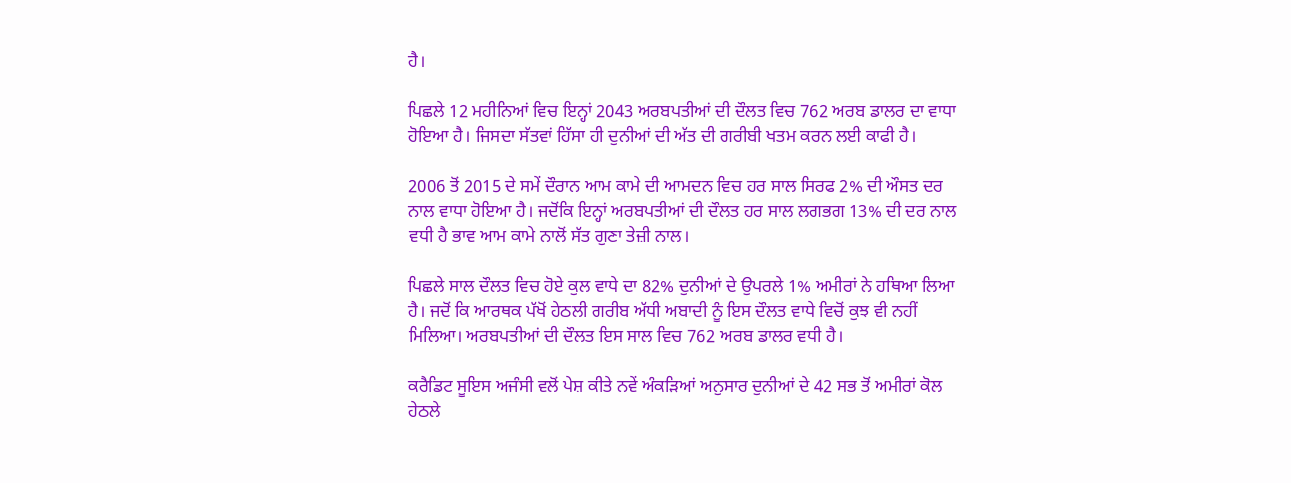ਹੈ।

ਪਿਛਲੇ 12 ਮਹੀਨਿਆਂ ਵਿਚ ਇਨ੍ਹਾਂ 2043 ਅਰਬਪਤੀਆਂ ਦੀ ਦੌਲਤ ਵਿਚ 762 ਅਰਬ ਡਾਲਰ ਦਾ ਵਾਧਾ ਹੋਇਆ ਹੈ। ਜਿਸਦਾ ਸੱਤਵਾਂ ਹਿੱਸਾ ਹੀ ਦੁਨੀਆਂ ਦੀ ਅੱਤ ਦੀ ਗਰੀਬੀ ਖਤਮ ਕਰਨ ਲਈ ਕਾਫੀ ਹੈ।

2006 ਤੋਂ 2015 ਦੇ ਸਮੇਂ ਦੌਰਾਨ ਆਮ ਕਾਮੇ ਦੀ ਆਮਦਨ ਵਿਚ ਹਰ ਸਾਲ ਸਿਰਫ 2% ਦੀ ਔਸਤ ਦਰ ਨਾਲ ਵਾਧਾ ਹੋਇਆ ਹੈ। ਜਦੋਂਕਿ ਇਨ੍ਹਾਂ ਅਰਬਪਤੀਆਂ ਦੀ ਦੌਲਤ ਹਰ ਸਾਲ ਲਗਭਗ 13% ਦੀ ਦਰ ਨਾਲ ਵਧੀ ਹੈ ਭਾਵ ਆਮ ਕਾਮੇ ਨਾਲੋਂ ਸੱਤ ਗੁਣਾ ਤੇਜ਼ੀ ਨਾਲ।

ਪਿਛਲੇ ਸਾਲ ਦੌਲਤ ਵਿਚ ਹੋਏ ਕੁਲ ਵਾਧੇ ਦਾ 82% ਦੁਨੀਆਂ ਦੇ ਉਪਰਲੇ 1% ਅਮੀਰਾਂ ਨੇ ਹਥਿਆ ਲਿਆ ਹੈ। ਜਦੋਂ ਕਿ ਆਰਥਕ ਪੱਖੋਂ ਹੇਠਲੀ ਗਰੀਬ ਅੱਧੀ ਅਬਾਦੀ ਨੂੰ ਇਸ ਦੌਲਤ ਵਾਧੇ ਵਿਚੋਂ ਕੁਝ ਵੀ ਨਹੀਂ ਮਿਲਿਆ। ਅਰਬਪਤੀਆਂ ਦੀ ਦੌਲਤ ਇਸ ਸਾਲ ਵਿਚ 762 ਅਰਬ ਡਾਲਰ ਵਧੀ ਹੈ।

ਕਰੈਡਿਟ ਸੂਇਸ ਅਜੰਸੀ ਵਲੋਂ ਪੇਸ਼ ਕੀਤੇ ਨਵੇਂ ਅੰਕੜਿਆਂ ਅਨੁਸਾਰ ਦੁਨੀਆਂ ਦੇ 42 ਸਭ ਤੋਂ ਅਮੀਰਾਂ ਕੋਲ ਹੇਠਲੇ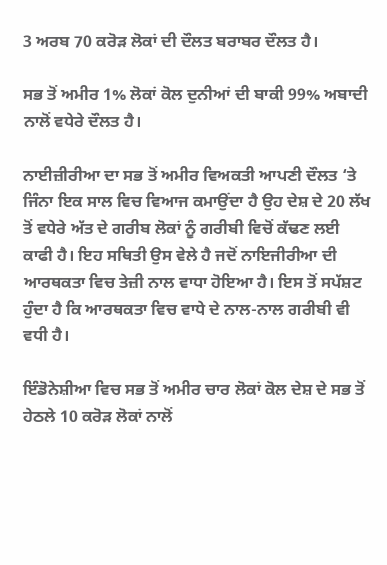3 ਅਰਬ 70 ਕਰੋੜ ਲੋਕਾਂ ਦੀ ਦੌਲਤ ਬਰਾਬਰ ਦੌਲਤ ਹੈ।

ਸਭ ਤੋਂ ਅਮੀਰ 1% ਲੋਕਾਂ ਕੋਲ ਦੁਨੀਆਂ ਦੀ ਬਾਕੀ 99% ਅਬਾਦੀ ਨਾਲੋਂ ਵਧੇਰੇ ਦੌਲਤ ਹੈ।

ਨਾਈਜ਼ੀਰੀਆ ਦਾ ਸਭ ਤੋਂ ਅਮੀਰ ਵਿਅਕਤੀ ਆਪਣੀ ਦੌਲਤ ‘ਤੇ ਜਿੰਨਾ ਇਕ ਸਾਲ ਵਿਚ ਵਿਆਜ ਕਮਾਉਂਦਾ ਹੈ ਉਹ ਦੇਸ਼ ਦੇ 20 ਲੱਖ ਤੋਂ ਵਧੇਰੇ ਅੱਤ ਦੇ ਗਰੀਬ ਲੋਕਾਂ ਨੂੰ ਗਰੀਬੀ ਵਿਚੋਂ ਕੱਢਣ ਲਈ ਕਾਫੀ ਹੈ। ਇਹ ਸਥਿਤੀ ਉਸ ਵੇਲੇ ਹੈ ਜਦੋਂ ਨਾਇਜੀਰੀਆ ਦੀ ਆਰਥਕਤਾ ਵਿਚ ਤੇਜ਼ੀ ਨਾਲ ਵਾਧਾ ਹੋਇਆ ਹੈ। ਇਸ ਤੋਂ ਸਪੱਸ਼ਟ ਹੁੰਦਾ ਹੈ ਕਿ ਆਰਥਕਤਾ ਵਿਚ ਵਾਧੇ ਦੇ ਨਾਲ-ਨਾਲ ਗਰੀਬੀ ਵੀ ਵਧੀ ਹੈ।

ਇੰਡੋਨੇਸ਼ੀਆ ਵਿਚ ਸਭ ਤੋਂ ਅਮੀਰ ਚਾਰ ਲੋਕਾਂ ਕੋਲ ਦੇਸ਼ ਦੇ ਸਭ ਤੋਂ ਹੇਠਲੇ 10 ਕਰੋੜ ਲੋਕਾਂ ਨਾਲੋਂ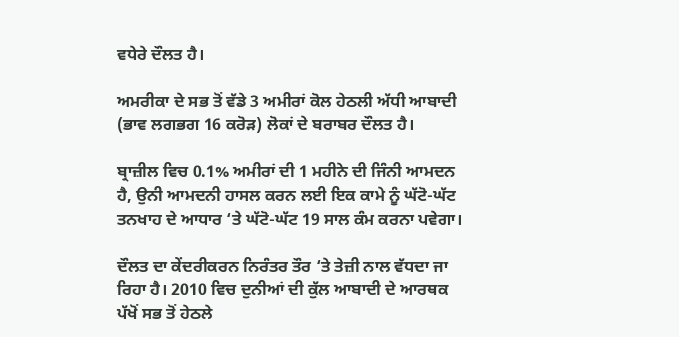ਵਧੇਰੇ ਦੌਲਤ ਹੈ।

ਅਮਰੀਕਾ ਦੇ ਸਭ ਤੋਂ ਵੱਡੇ 3 ਅਮੀਰਾਂ ਕੋਲ ਹੇਠਲੀ ਅੱਧੀ ਆਬਾਦੀ (ਭਾਵ ਲਗਭਗ 16 ਕਰੋੜ) ਲੋਕਾਂ ਦੇ ਬਰਾਬਰ ਦੌਲਤ ਹੈ।

ਬ੍ਰਾਜ਼ੀਲ ਵਿਚ 0.1% ਅਮੀਰਾਂ ਦੀ 1 ਮਹੀਨੇ ਦੀ ਜਿੰਨੀ ਆਮਦਨ ਹੈ, ਉਨੀ ਆਮਦਨੀ ਹਾਸਲ ਕਰਨ ਲਈ ਇਕ ਕਾਮੇ ਨੂੰ ਘੱਟੋ-ਘੱਟ ਤਨਖਾਹ ਦੇ ਆਧਾਰ ‘ਤੇ ਘੱਟੋ-ਘੱਟ 19 ਸਾਲ ਕੰਮ ਕਰਨਾ ਪਵੇਗਾ।

ਦੌਲਤ ਦਾ ਕੇਂਦਰੀਕਰਨ ਨਿਰੰਤਰ ਤੌਰ ‘ਤੇ ਤੇਜ਼ੀ ਨਾਲ ਵੱਧਦਾ ਜਾ ਰਿਹਾ ਹੈ। 2010 ਵਿਚ ਦੁਨੀਆਂ ਦੀ ਕੁੱਲ ਆਬਾਦੀ ਦੇ ਆਰਥਕ ਪੱਖੋਂ ਸਭ ਤੋਂ ਹੇਠਲੇ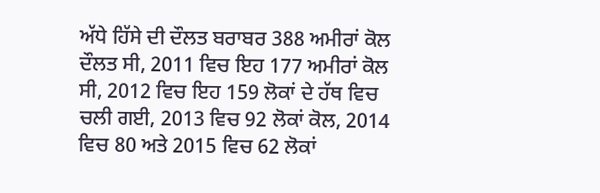ਅੱਧੇ ਹਿੱਸੇ ਦੀ ਦੌਲਤ ਬਰਾਬਰ 388 ਅਮੀਰਾਂ ਕੋਲ ਦੌਲਤ ਸੀ, 2011 ਵਿਚ ਇਹ 177 ਅਮੀਰਾਂ ਕੋਲ ਸੀ, 2012 ਵਿਚ ਇਹ 159 ਲੋਕਾਂ ਦੇ ਹੱਥ ਵਿਚ ਚਲੀ ਗਈ, 2013 ਵਿਚ 92 ਲੋਕਾਂ ਕੋਲ, 2014 ਵਿਚ 80 ਅਤੇ 2015 ਵਿਚ 62 ਲੋਕਾਂ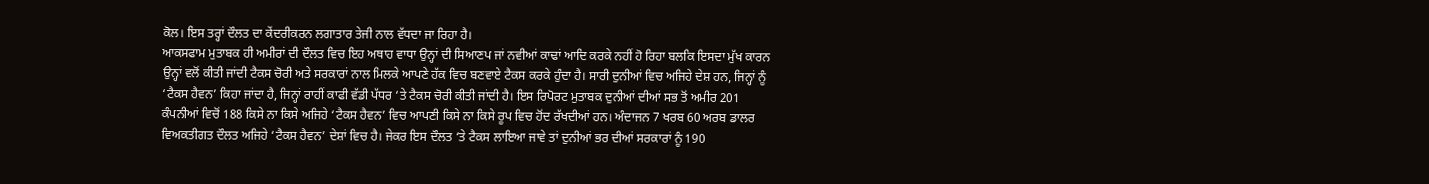ਕੋਲ। ਇਸ ਤਰ੍ਹਾਂ ਦੌਲਤ ਦਾ ਕੇਂਦਰੀਕਰਨ ਲਗਾਤਾਰ ਤੇਜੀ ਨਾਲ ਵੱਧਦਾ ਜਾ ਰਿਹਾ ਹੈ।
ਆਕਸਫਾਮ ਮੁਤਾਬਕ ਹੀ ਅਮੀਰਾਂ ਦੀ ਦੌਲਤ ਵਿਚ ਇਹ ਅਥਾਹ ਵਾਧਾ ਉਨ੍ਹਾਂ ਦੀ ਸਿਆਣਪ ਜਾਂ ਨਵੀਆਂ ਕਾਢਾਂ ਆਦਿ ਕਰਕੇ ਨਹੀਂ ਹੋ ਰਿਹਾ ਬਲਕਿ ਇਸਦਾ ਮੁੱਖ ਕਾਰਨ ਉਨ੍ਹਾਂ ਵਲੋਂ ਕੀਤੀ ਜਾਂਦੀ ਟੈਕਸ ਚੋਰੀ ਅਤੇ ਸਰਕਾਰਾਂ ਨਾਲ ਮਿਲਕੇ ਆਪਣੇ ਹੱਕ ਵਿਚ ਬਣਵਾਏ ਟੈਕਸ ਕਰਕੇ ਹੁੰਦਾ ਹੈ। ਸਾਰੀ ਦੁਨੀਆਂ ਵਿਚ ਅਜਿਹੇ ਦੇਸ਼ ਹਨ, ਜਿਨ੍ਹਾਂ ਨੂੰ ‘ਟੈਕਸ ਹੈਵਨ’ ਕਿਹਾ ਜਾਂਦਾ ਹੈ, ਜਿਨ੍ਹਾਂ ਰਾਹੀਂ ਕਾਫੀ ਵੱਡੀ ਪੱਧਰ ‘ਤੇ ਟੈਕਸ ਚੋਰੀ ਕੀਤੀ ਜਾਂਦੀ ਹੈ। ਇਸ ਰਿਪੋਰਟ ਮੁਤਾਬਕ ਦੁਨੀਆਂ ਦੀਆਂ ਸਭ ਤੋਂ ਅਮੀਰ 201 ਕੰਪਨੀਆਂ ਵਿਚੋਂ 188 ਕਿਸੇ ਨਾ ਕਿਸੇ ਅਜਿਹੇ ‘ਟੈਕਸ ਹੈਵਨ’ ਵਿਚ ਆਪਣੀ ਕਿਸੇ ਨਾ ਕਿਸੇ ਰੂਪ ਵਿਚ ਹੋਂਦ ਰੱਖਦੀਆਂ ਹਨ। ਅੰਦਾਜਨ 7 ਖਰਬ 60 ਅਰਬ ਡਾਲਰ ਵਿਅਕਤੀਗਤ ਦੌਲਤ ਅਜਿਹੇ ‘ਟੈਕਸ ਹੈਵਨ’ ਦੇਸ਼ਾਂ ਵਿਚ ਹੈ। ਜੇਕਰ ਇਸ ਦੌਲਤ ‘ਤੇ ਟੈਕਸ ਲਾਇਆ ਜਾਵੇ ਤਾਂ ਦੁਨੀਆਂ ਭਰ ਦੀਆਂ ਸਰਕਾਰਾਂ ਨੂੰ 190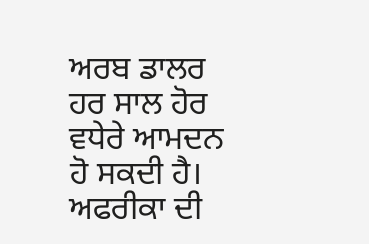ਅਰਬ ਡਾਲਰ ਹਰ ਸਾਲ ਹੋਰ ਵਧੇਰੇ ਆਮਦਨ ਹੋ ਸਕਦੀ ਹੈ।
ਅਫਰੀਕਾ ਦੀ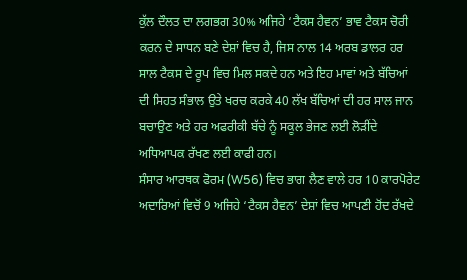ਕੁੱਲ ਦੌਲਤ ਦਾ ਲਗਭਗ 30% ਅਜਿਹੇ ‘ਟੈਕਸ ਹੈਵਨ’ ਭਾਵ ਟੈਕਸ ਚੋਰੀ ਕਰਨ ਦੇ ਸਾਧਨ ਬਣੇ ਦੇਸ਼ਾਂ ਵਿਚ ਹੈ, ਜਿਸ ਨਾਲ 14 ਅਰਬ ਡਾਲਰ ਹਰ ਸਾਲ ਟੈਕਸ ਦੇ ਰੂਪ ਵਿਚ ਮਿਲ ਸਕਦੇ ਹਨ ਅਤੇ ਇਹ ਮਾਵਾਂ ਅਤੇ ਬੱਚਿਆਂ ਦੀ ਸਿਹਤ ਸੰਭਾਲ ਉਤੇ ਖਰਚ ਕਰਕੇ 40 ਲੱਖ ਬੱਚਿਆਂ ਦੀ ਹਰ ਸਾਲ ਜਾਨ ਬਚਾਉਣ ਅਤੇ ਹਰ ਅਫਰੀਕੀ ਬੱਚੇ ਨੂੰ ਸਕੂਲ ਭੇਜਣ ਲਈ ਲੋੜੀਂਦੇ ਅਧਿਆਪਕ ਰੱਖਣ ਲਈ ਕਾਫੀ ਹਨ।
ਸੰਸਾਰ ਆਰਥਕ ਫੋਰਮ (W56) ਵਿਚ ਭਾਗ ਲੈਣ ਵਾਲੇ ਹਰ 10 ਕਾਰਪੋਰੇਟ ਅਦਾਰਿਆਂ ਵਿਚੋਂ 9 ਅਜਿਹੇ ‘ਟੈਕਸ ਹੈਵਨ’ ਦੇਸ਼ਾਂ ਵਿਚ ਆਪਣੀ ਹੋਂਦ ਰੱਖਦੇ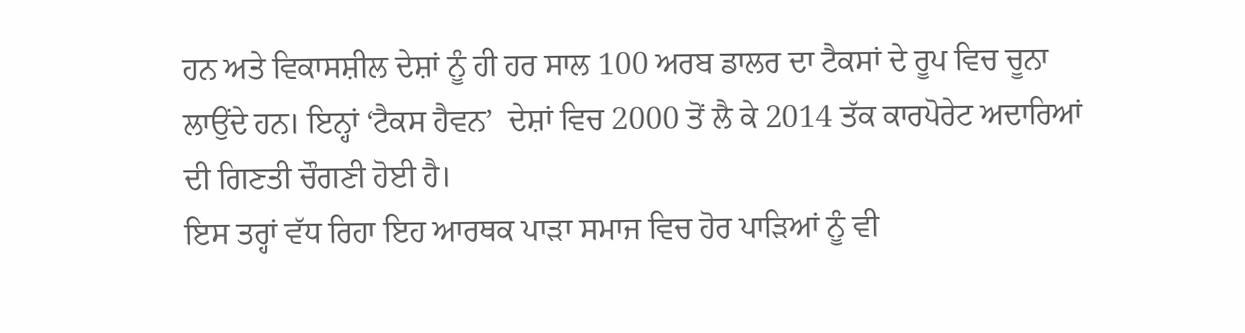ਹਨ ਅਤੇ ਵਿਕਾਸਸ਼ੀਲ ਦੇਸ਼ਾਂ ਨੂੰ ਹੀ ਹਰ ਸਾਲ 100 ਅਰਬ ਡਾਲਰ ਦਾ ਟੈਕਸਾਂ ਦੇ ਰੂਪ ਵਿਚ ਚੂਨਾ ਲਾਉਂਦੇ ਹਨ। ਇਨ੍ਹਾਂ ‘ਟੈਕਸ ਹੈਵਨ’  ਦੇਸ਼ਾਂ ਵਿਚ 2000 ਤੋਂ ਲੈ ਕੇ 2014 ਤੱਕ ਕਾਰਪੋਰੇਟ ਅਦਾਰਿਆਂ ਦੀ ਗਿਣਤੀ ਚੌਗਣੀ ਹੋਈ ਹੈ।
ਇਸ ਤਰ੍ਹਾਂ ਵੱਧ ਰਿਹਾ ਇਹ ਆਰਥਕ ਪਾੜਾ ਸਮਾਜ ਵਿਚ ਹੋਰ ਪਾੜਿਆਂ ਨੂੰ ਵੀ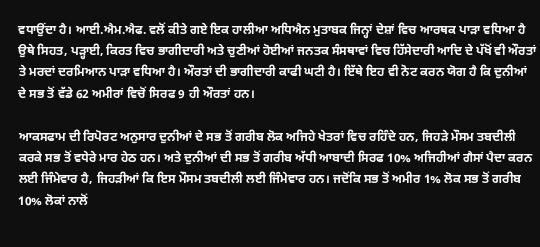ਵਧਾਉਂਦਾ ਹੈ। ਆਈ.ਐਮ.ਐਫ. ਵਲੋਂ ਕੀਤੇ ਗਏ ਇਕ ਹਾਲੀਆ ਅਧਿਐਨ ਮੁਤਾਬਕ ਜਿਨ੍ਹਾਂ ਦੇਸ਼ਾਂ ਵਿਚ ਆਰਥਕ ਪਾੜਾ ਵਧਿਆ ਹੈ ਉਥੇ ਸਿਹਤ, ਪੜ੍ਹਾਈ, ਕਿਰਤ ਵਿਚ ਭਾਗੀਦਾਰੀ ਅਤੇ ਚੁਣੀਆਂ ਹੋਈਆਂ ਜਨਤਕ ਸੰਸਥਾਵਾਂ ਵਿਚ ਹਿੱਸੇਦਾਰੀ ਆਦਿ ਦੇ ਪੱਖੋਂ ਵੀ ਔਰਤਾਂ ਤੇ ਮਰਦਾਂ ਦਰਮਿਆਨ ਪਾੜਾ ਵਧਿਆ ਹੈ। ਔਰਤਾਂ ਦੀ ਭਾਗੀਦਾਰੀ ਕਾਫੀ ਘਟੀ ਹੈ। ਇੱਥੇ ਇਹ ਵੀ ਨੋਟ ਕਰਨ ਯੋਗ ਹੈ ਕਿ ਦੁਨੀਆਂ ਦੇ ਸਭ ਤੋਂ ਵੱਡੇ 62 ਅਮੀਰਾਂ ਵਿਚੋਂ ਸਿਰਫ 9 ਹੀ ਔਰਤਾਂ ਹਨ।

ਆਕਸਫਾਮ ਦੀ ਰਿਪੋਰਟ ਅਨੁਸਾਰ ਦੁਨੀਆਂ ਦੇ ਸਭ ਤੋਂ ਗਰੀਬ ਲੋਕ ਅਜਿਹੇ ਖੇਤਰਾਂ ਵਿਚ ਰਹਿੰਦੇ ਹਨ, ਜਿਹੜੇ ਮੌਸਮ ਤਬਦੀਲੀ ਕਰਕੇ ਸਭ ਤੋਂ ਵਧੇਰੇ ਮਾਰ ਹੇਠ ਹਨ। ਅਤੇ ਦੁਨੀਆਂ ਦੀ ਸਭ ਤੋਂ ਗਰੀਬ ਅੱਧੀ ਆਬਾਦੀ ਸਿਰਫ 10% ਅਜਿਹੀਆਂ ਗੈਸਾਂ ਪੈਦਾ ਕਰਨ ਲਈ ਜਿੰਮੇਵਾਰ ਹੈ, ਜਿਹੜੀਆਂ ਕਿ ਇਸ ਮੌਸਮ ਤਬਦੀਲੀ ਲਈ ਜਿੰਮੇਵਾਰ ਹਨ। ਜਦੋਂਕਿ ਸਭ ਤੋਂ ਅਮੀਰ 1% ਲੋਕ ਸਭ ਤੋਂ ਗਰੀਬ 10% ਲੋਕਾਂ ਨਾਲੋਂ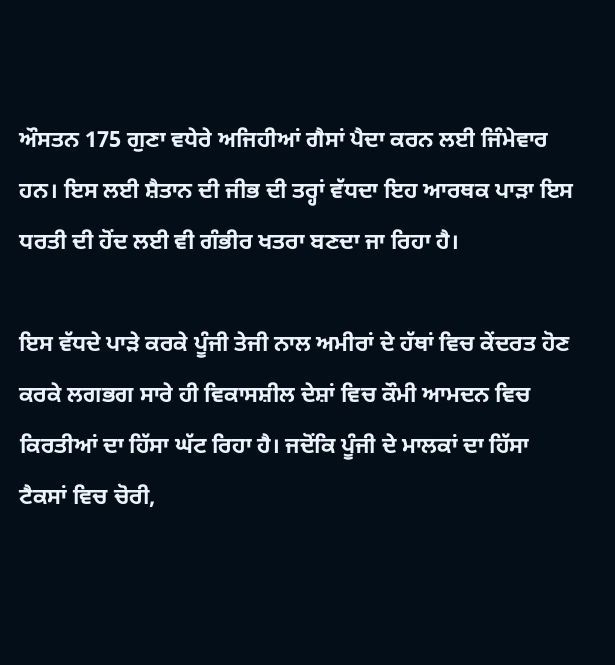ਔਸਤਨ 175 ਗੁਣਾ ਵਧੇਰੇ ਅਜਿਹੀਆਂ ਗੈਸਾਂ ਪੈਦਾ ਕਰਨ ਲਈ ਜਿੰਮੇਵਾਰ ਹਨ। ਇਸ ਲਈ ਸ਼ੈਤਾਨ ਦੀ ਜੀਭ ਦੀ ਤਰ੍ਹਾਂ ਵੱਧਦਾ ਇਹ ਆਰਥਕ ਪਾੜਾ ਇਸ ਧਰਤੀ ਦੀ ਹੋਂਦ ਲਈ ਵੀ ਗੰਭੀਰ ਖਤਰਾ ਬਣਦਾ ਜਾ ਰਿਹਾ ਹੈ।

ਇਸ ਵੱਧਦੇ ਪਾੜੇ ਕਰਕੇ ਪੂੰਜੀ ਤੇਜੀ ਨਾਲ ਅਮੀਰਾਂ ਦੇ ਹੱਥਾਂ ਵਿਚ ਕੇਂਦਰਤ ਹੋਣ ਕਰਕੇ ਲਗਭਗ ਸਾਰੇ ਹੀ ਵਿਕਾਸਸ਼ੀਲ ਦੇਸ਼ਾਂ ਵਿਚ ਕੌਮੀ ਆਮਦਨ ਵਿਚ ਕਿਰਤੀਆਂ ਦਾ ਹਿੱਸਾ ਘੱਟ ਰਿਹਾ ਹੈ। ਜਦੋਂਕਿ ਪੂੰਜੀ ਦੇ ਮਾਲਕਾਂ ਦਾ ਹਿੱਸਾ ਟੈਕਸਾਂ ਵਿਚ ਚੋਰੀ,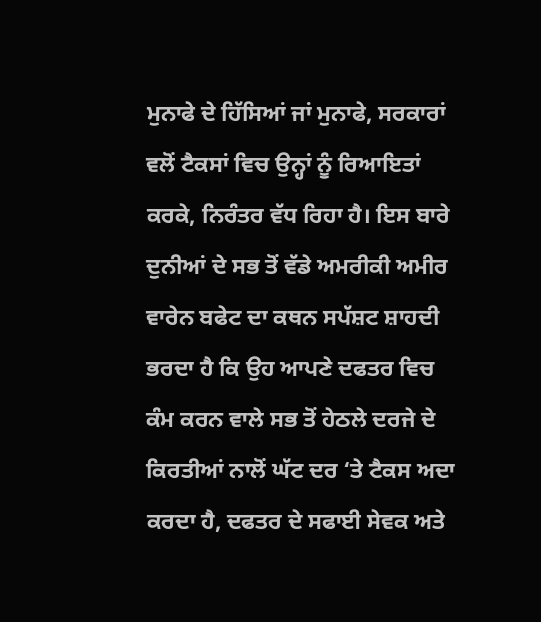ਮੁਨਾਫੇ ਦੇ ਹਿੱਸਿਆਂ ਜਾਂ ਮੁਨਾਫੇ, ਸਰਕਾਰਾਂ ਵਲੋਂ ਟੈਕਸਾਂ ਵਿਚ ਉਨ੍ਹਾਂ ਨੂੰ ਰਿਆਇਤਾਂ ਕਰਕੇ, ਨਿਰੰਤਰ ਵੱਧ ਰਿਹਾ ਹੈ। ਇਸ ਬਾਰੇ ਦੁਨੀਆਂ ਦੇ ਸਭ ਤੋਂ ਵੱਡੇ ਅਮਰੀਕੀ ਅਮੀਰ ਵਾਰੇਨ ਬਫੇਟ ਦਾ ਕਥਨ ਸਪੱਸ਼ਟ ਸ਼ਾਹਦੀ ਭਰਦਾ ਹੈ ਕਿ ਉਹ ਆਪਣੇ ਦਫਤਰ ਵਿਚ ਕੰਮ ਕਰਨ ਵਾਲੇ ਸਭ ਤੋਂ ਹੇਠਲੇ ਦਰਜੇ ਦੇ ਕਿਰਤੀਆਂ ਨਾਲੋਂ ਘੱਟ ਦਰ ‘ਤੇ ਟੈਕਸ ਅਦਾ ਕਰਦਾ ਹੈ, ਦਫਤਰ ਦੇ ਸਫਾਈ ਸੇਵਕ ਅਤੇ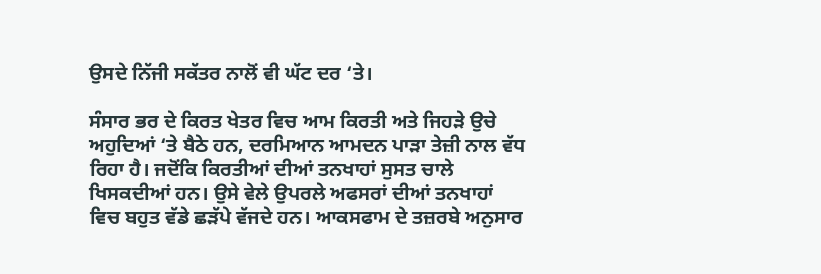ਉਸਦੇ ਨਿੱਜੀ ਸਕੱਤਰ ਨਾਲੋਂ ਵੀ ਘੱਟ ਦਰ ‘ਤੇ।

ਸੰਸਾਰ ਭਰ ਦੇ ਕਿਰਤ ਖੇਤਰ ਵਿਚ ਆਮ ਕਿਰਤੀ ਅਤੇ ਜਿਹੜੇ ਉਚੇ ਅਹੁਦਿਆਂ ‘ਤੇ ਬੈਠੇ ਹਨ, ਦਰਮਿਆਨ ਆਮਦਨ ਪਾੜਾ ਤੇਜ਼ੀ ਨਾਲ ਵੱਧ ਰਿਹਾ ਹੈ। ਜਦੋਂਕਿ ਕਿਰਤੀਆਂ ਦੀਆਂ ਤਨਖਾਹਾਂ ਸੁਸਤ ਚਾਲੇ ਖਿਸਕਦੀਆਂ ਹਨ। ਉਸੇ ਵੇਲੇ ਉਪਰਲੇ ਅਫਸਰਾਂ ਦੀਆਂ ਤਨਖਾਹਾਂ ਵਿਚ ਬਹੁਤ ਵੱਡੇ ਛੜੱਪੇ ਵੱਜਦੇ ਹਨ। ਆਕਸਫਾਮ ਦੇ ਤਜ਼ਰਬੇ ਅਨੁਸਾਰ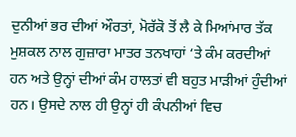ਦੁਨੀਆਂ ਭਰ ਦੀਆਂ ਔਰਤਾਂ, ਮੋਰੱਕੋ ਤੋਂ ਲੈ ਕੇ ਮਿਆਂਮਾਰ ਤੱਕ ਮੁਸ਼ਕਲ ਨਾਲ ਗੁਜ਼ਾਰਾ ਮਾਤਰ ਤਨਖਾਹਾਂ ‘ਤੇ ਕੰਮ ਕਰਦੀਆਂ ਹਨ ਅਤੇ ਉਨ੍ਹਾਂ ਦੀਆਂ ਕੰਮ ਹਾਲਤਾਂ ਵੀ ਬਹੁਤ ਮਾੜੀਆਂ ਹੁੰਦੀਆਂ ਹਨ। ਉਸਦੇ ਨਾਲ ਹੀ ਉਨ੍ਹਾਂ ਹੀ ਕੰਪਨੀਆਂ ਵਿਚ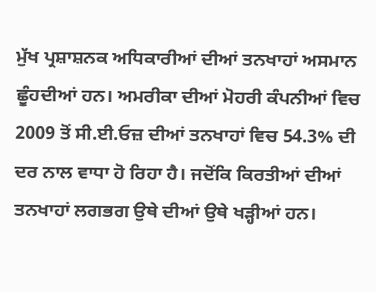ਮੁੱਖ ਪ੍ਰਸ਼ਾਸ਼ਨਕ ਅਧਿਕਾਰੀਆਂ ਦੀਆਂ ਤਨਖਾਹਾਂ ਅਸਮਾਨ ਛੂੰਹਦੀਆਂ ਹਨ। ਅਮਰੀਕਾ ਦੀਆਂ ਮੋਹਰੀ ਕੰਪਨੀਆਂ ਵਿਚ 2009 ਤੋਂ ਸੀ.ਈ.ਓਜ਼ ਦੀਆਂ ਤਨਖਾਹਾਂ ਵਿਚ 54.3% ਦੀ ਦਰ ਨਾਲ ਵਾਧਾ ਹੋ ਰਿਹਾ ਹੈ। ਜਦੋਂਕਿ ਕਿਰਤੀਆਂ ਦੀਆਂ ਤਨਖਾਹਾਂ ਲਗਭਗ ਉਥੇ ਦੀਆਂ ਉਥੇ ਖੜ੍ਹੀਆਂ ਹਨ।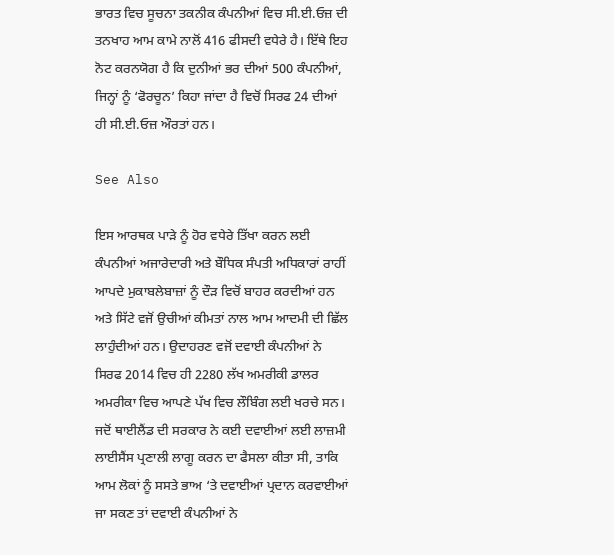ਭਾਰਤ ਵਿਚ ਸੂਚਨਾ ਤਕਨੀਕ ਕੰਪਨੀਆਂ ਵਿਚ ਸੀ.ਈ.ਓਜ਼ ਦੀ ਤਨਖਾਹ ਆਮ ਕਾਮੇ ਨਾਲੋਂ 416 ਫੀਸਦੀ ਵਧੇਰੇ ਹੈ। ਇੱਥੇ ਇਹ ਨੋਟ ਕਰਨਯੋਗ ਹੈ ਕਿ ਦੁਨੀਆਂ ਭਰ ਦੀਆਂ 500 ਕੰਪਨੀਆਂ, ਜਿਨ੍ਹਾਂ ਨੂੰ ‘ਫੋਰਚੂਨ’ ਕਿਹਾ ਜਾਂਦਾ ਹੈ ਵਿਚੋਂ ਸਿਰਫ 24 ਦੀਆਂ ਹੀ ਸੀ.ਈ.ਓਜ਼ ਔਰਤਾਂ ਹਨ।

See Also

ਇਸ ਆਰਥਕ ਪਾੜੇ ਨੂੰ ਹੋਰ ਵਧੇਰੇ ਤਿੱਖਾ ਕਰਨ ਲਈ ਕੰਪਨੀਆਂ ਅਜਾਰੇਦਾਰੀ ਅਤੇ ਬੌਧਿਕ ਸੰਪਤੀ ਅਧਿਕਾਰਾਂ ਰਾਹੀਂ ਆਪਦੇ ਮੁਕਾਬਲੇਬਾਜ਼ਾਂ ਨੂੰ ਦੌੜ ਵਿਚੋਂ ਬਾਹਰ ਕਰਦੀਆਂ ਹਨ ਅਤੇ ਸਿੱਟੇ ਵਜੋਂ ਉਚੀਆਂ ਕੀਮਤਾਂ ਨਾਲ ਆਮ ਆਦਮੀ ਦੀ ਛਿੱਲ ਲਾਹੁੰਦੀਆਂ ਹਨ। ਉਦਾਹਰਣ ਵਜੋਂ ਦਵਾਈ ਕੰਪਨੀਆਂ ਨੇ ਸਿਰਫ 2014 ਵਿਚ ਹੀ 2280 ਲੱਖ ਅਮਰੀਕੀ ਡਾਲਰ ਅਮਰੀਕਾ ਵਿਚ ਆਪਣੇ ਪੱਖ ਵਿਚ ਲੌਬਿੰਗ ਲਈ ਖਰਚੇ ਸਨ। ਜਦੋਂ ਥਾਈਲੈਂਡ ਦੀ ਸਰਕਾਰ ਨੇ ਕਈ ਦਵਾਈਆਂ ਲਈ ਲਾਜ਼ਮੀ ਲਾਈਸੈਂਸ ਪ੍ਰਣਾਲੀ ਲਾਗੂ ਕਰਨ ਦਾ ਫੈਸਲਾ ਕੀਤਾ ਸੀ, ਤਾਕਿ ਆਮ ਲੋਕਾਂ ਨੂੰ ਸਸਤੇ ਭਾਅ ‘ਤੇ ਦਵਾਈਆਂ ਪ੍ਰਦਾਨ ਕਰਵਾਈਆਂ ਜਾ ਸਕਣ ਤਾਂ ਦਵਾਈ ਕੰਪਨੀਆਂ ਨੇ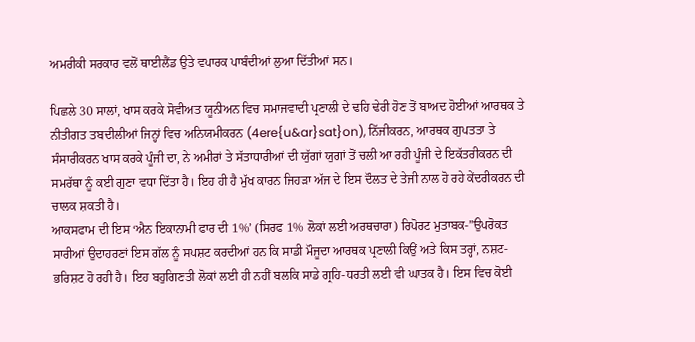ਅਮਰੀਕੀ ਸਰਕਾਰ ਵਲੋਂ ਥਾਈਲੈਂਡ ਉਤੇ ਵਪਾਰਕ ਪਾਬੰਦੀਆਂ ਲੁਆ ਦਿੱਤੀਆਂ ਸਨ।

ਪਿਛਲੇ 30 ਸਾਲਾਂ, ਖਾਸ ਕਰਕੇ ਸੋਵੀਅਤ ਯੂਨੀਅਨ ਵਿਚ ਸਮਾਜਵਾਦੀ ਪ੍ਰਣਾਲੀ ਦੇ ਢਹਿ ਢੇਰੀ ਹੋਣ ਤੋਂ ਬਾਅਦ ਹੋਈਆਂ ਆਰਥਕ ਤੇ ਨੀਤੀਗਤ ਤਬਦੀਲੀਆਂ ਜਿਨ੍ਹਾਂ ਵਿਚ ਅਨਿਯਮੀਕਰਨ (4ere{u&ar}sat}on), ਨਿੱਜੀਕਰਨ, ਆਰਥਕ ਗੁਪਤਤਾ ਤੇ ਸੰਸਾਰੀਕਰਨ ਖਾਸ ਕਰਕੇ ਪੂੰਜੀ ਦਾ, ਨੇ ਅਮੀਰਾਂ ਤੇ ਸੱਤਾਧਾਰੀਆਂ ਦੀ ਯੁੱਗਾਂ ਯੁਗਾਂ ਤੋਂ ਚਲੀ ਆ ਰਹੀ ਪੂੰਜੀ ਦੇ ਇਕੱਤਰੀਕਰਨ ਦੀ ਸਮਰੱਥਾ ਨੂੰ ਕਈ ਗੁਣਾ ਵਧਾ ਦਿੱਤਾ ਹੈ। ਇਹ ਹੀ ਹੈ ਮੁੱਖ ਕਾਰਨ ਜਿਹੜਾ ਅੱਜ ਦੇ ਇਸ ਦੌਲਤ ਦੇ ਤੇਜੀ ਨਾਲ ਹੋ ਰਹੇ ਕੇਂਦਰੀਕਰਨ ਦੀ ਚਾਲਕ ਸ਼ਕਤੀ ਹੈ।
ਆਕਸਫਾਮ ਦੀ ਇਸ ‘ਐਨ ਇਕਾਨਾਮੀ ਫਾਰ ਦੀ 1%’ (ਸਿਰਫ 1% ਲੋਕਾਂ ਲਈ ਅਰਥਚਾਰਾ) ਰਿਪੋਰਟ ਮੁਤਾਬਕ-”ਉਪਰੋਕਤ ਸਾਰੀਆਂ ਉਦਾਹਰਣਾਂ ਇਸ ਗੱਲ ਨੂੰ ਸਪਸ਼ਟ ਕਰਦੀਆਂ ਹਨ ਕਿ ਸਾਡੀ ਮੌਜੂਦਾ ਆਰਥਕ ਪ੍ਰਣਾਲੀ ਕਿਉਂ ਅਤੇ ਕਿਸ ਤਰ੍ਹਾਂ, ਨਸ਼ਟ-ਭਰਿਸ਼ਟ ਹੋ ਰਹੀ ਹੈ। ਇਹ ਬਹੁਗਿਣਤੀ ਲੋਕਾਂ ਲਈ ਹੀ ਨਹੀਂ ਬਲਕਿ ਸਾਡੇ ਗ੍ਰਹਿ-ਧਰਤੀ ਲਈ ਵੀ ਘਾਤਕ ਹੈ। ਇਸ ਵਿਚ ਕੋਈ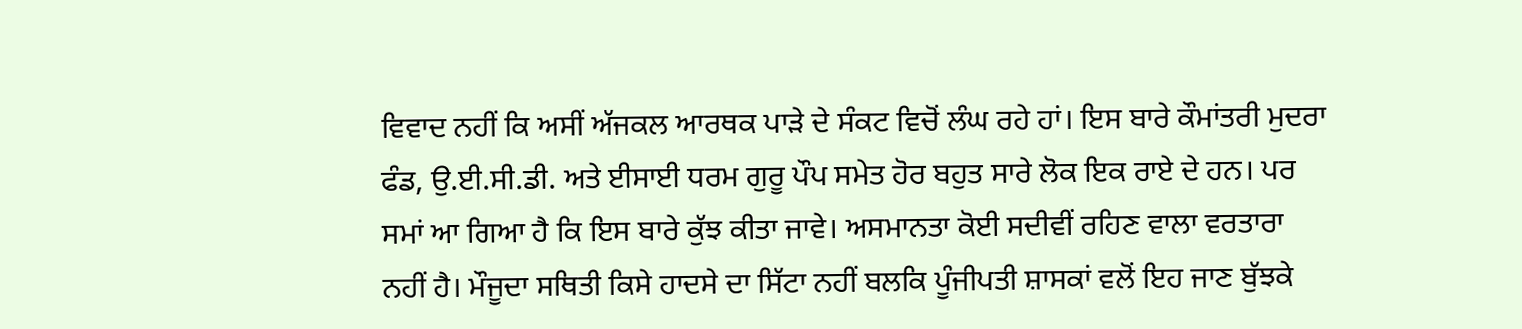ਵਿਵਾਦ ਨਹੀਂ ਕਿ ਅਸੀਂ ਅੱਜਕਲ ਆਰਥਕ ਪਾੜੇ ਦੇ ਸੰਕਟ ਵਿਚੋਂ ਲੰਘ ਰਹੇ ਹਾਂ। ਇਸ ਬਾਰੇ ਕੌਮਾਂਤਰੀ ਮੁਦਰਾ ਫੰਡ, ਉ.ਈ.ਸੀ.ਡੀ. ਅਤੇ ਈਸਾਈ ਧਰਮ ਗੁਰੂ ਪੌਪ ਸਮੇਤ ਹੋਰ ਬਹੁਤ ਸਾਰੇ ਲੋਕ ਇਕ ਰਾਏ ਦੇ ਹਨ। ਪਰ ਸਮਾਂ ਆ ਗਿਆ ਹੈ ਕਿ ਇਸ ਬਾਰੇ ਕੁੱਝ ਕੀਤਾ ਜਾਵੇ। ਅਸਮਾਨਤਾ ਕੋਈ ਸਦੀਵੀਂ ਰਹਿਣ ਵਾਲਾ ਵਰਤਾਰਾ ਨਹੀਂ ਹੈ। ਮੌਜੂਦਾ ਸਥਿਤੀ ਕਿਸੇ ਹਾਦਸੇ ਦਾ ਸਿੱਟਾ ਨਹੀਂ ਬਲਕਿ ਪੂੰਜੀਪਤੀ ਸ਼ਾਸਕਾਂ ਵਲੋਂ ਇਹ ਜਾਣ ਬੁੱਝਕੇ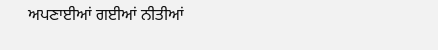ਅਪਣਾਈਆਂ ਗਈਆਂ ਨੀਤੀਆਂ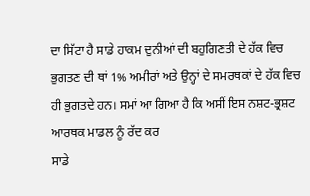ਦਾ ਸਿੱਟਾ ਹੈ ਸਾਡੇ ਹਾਕਮ ਦੁਨੀਆਂ ਦੀ ਬਹੁਗਿਣਤੀ ਦੇ ਹੱਕ ਵਿਚ ਭੁਗਤਣ ਦੀ ਥਾਂ 1% ਅਮੀਰਾਂ ਅਤੇ ਉਨ੍ਹਾਂ ਦੇ ਸਮਰਥਕਾਂ ਦੇ ਹੱਕ ਵਿਚ ਹੀ ਭੁਗਤਦੇ ਹਨ। ਸਮਾਂ ਆ ਗਿਆ ਹੈ ਕਿ ਅਸੀਂ ਇਸ ਨਸ਼ਟ-ਭ੍ਰਸ਼ਟ ਆਰਥਕ ਮਾਡਲ ਨੂੰ ਰੱਦ ਕਰ
ਸਾਡੇ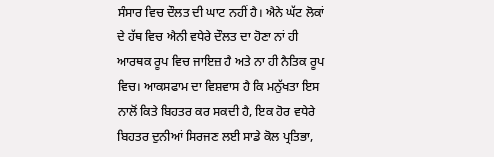ਸੰਸਾਰ ਵਿਚ ਦੌਲਤ ਦੀ ਘਾਟ ਨਹੀਂ ਹੈ। ਐਨੇ ਘੱਟ ਲੋਕਾਂ ਦੇ ਹੱਥ ਵਿਚ ਐਨੀ ਵਧੇਰੇ ਦੌਲਤ ਦਾ ਹੋਣਾ ਨਾਂ ਹੀ ਆਰਥਕ ਰੂਪ ਵਿਚ ਜਾਇਜ਼ ਹੈ ਅਤੇ ਨਾ ਹੀ ਨੈਤਿਕ ਰੂਪ ਵਿਚ। ਆਕਸਫਾਮ ਦਾ ਵਿਸ਼ਵਾਸ ਹੈ ਕਿ ਮਨੁੱਖਤਾ ਇਸ ਨਾਲੋਂ ਕਿਤੇ ਬਿਹਤਰ ਕਰ ਸਕਦੀ ਹੈ, ਇਕ ਹੋਰ ਵਧੇਰੇ ਬਿਹਤਰ ਦੁਨੀਆਂ ਸਿਰਜਣ ਲਈ ਸਾਡੇ ਕੋਲ ਪ੍ਰਤਿਭਾ,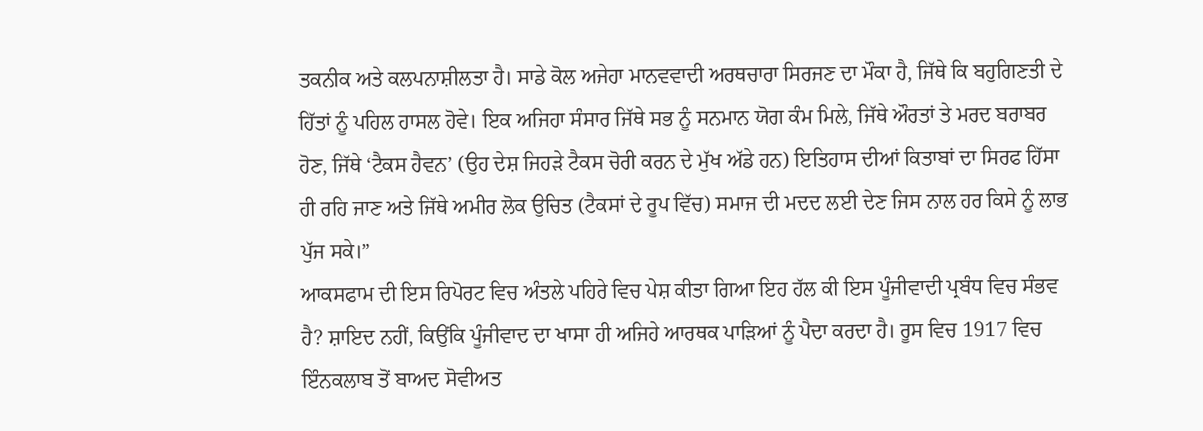ਤਕਨੀਕ ਅਤੇ ਕਲਪਨਾਸ਼ੀਲਤਾ ਹੈ। ਸਾਡੇ ਕੋਲ ਅਜੇਹਾ ਮਾਨਵਵਾਦੀ ਅਰਥਚਾਰਾ ਸਿਰਜਣ ਦਾ ਮੌਕਾ ਹੈ, ਜਿੱਥੇ ਕਿ ਬਹੁਗਿਣਤੀ ਦੇ ਹਿੱਤਾਂ ਨੂੰ ਪਹਿਲ ਹਾਸਲ ਹੋਵੇ। ਇਕ ਅਜਿਹਾ ਸੰਸਾਰ ਜਿੱਥੇ ਸਭ ਨੂੰ ਸਨਮਾਨ ਯੋਗ ਕੰਮ ਮਿਲੇ, ਜਿੱਥੇ ਔਰਤਾਂ ਤੇ ਮਰਦ ਬਰਾਬਰ ਹੋਣ, ਜਿੱਥੇ ‘ਟੈਕਸ ਹੈਵਨ’ (ਉਹ ਦੇਸ਼ ਜਿਹੜੇ ਟੈਕਸ ਚੋਰੀ ਕਰਨ ਦੇ ਮੁੱਖ ਅੱਡੇ ਹਨ) ਇਤਿਹਾਸ ਦੀਆਂ ਕਿਤਾਬਾਂ ਦਾ ਸਿਰਫ ਹਿੱਸਾ ਹੀ ਰਹਿ ਜਾਣ ਅਤੇ ਜਿੱਥੇ ਅਮੀਰ ਲੋਕ ਉਚਿਤ (ਟੈਕਸਾਂ ਦੇ ਰੂਪ ਵਿੱਚ) ਸਮਾਜ ਦੀ ਮਦਦ ਲਈ ਦੇਣ ਜਿਸ ਨਾਲ ਹਰ ਕਿਸੇ ਨੂੰ ਲਾਭ ਪੁੱਜ ਸਕੇ।”
ਆਕਸਫਾਮ ਦੀ ਇਸ ਰਿਪੋਰਟ ਵਿਚ ਅੰਤਲੇ ਪਹਿਰੇ ਵਿਚ ਪੇਸ਼ ਕੀਤਾ ਗਿਆ ਇਹ ਹੱਲ ਕੀ ਇਸ ਪੂੰਜੀਵਾਦੀ ਪ੍ਰਬੰਧ ਵਿਚ ਸੰਭਵ ਹੈ? ਸ਼ਾਇਦ ਨਹੀਂ, ਕਿਉਂਕਿ ਪੂੰਜੀਵਾਦ ਦਾ ਖਾਸਾ ਹੀ ਅਜਿਹੇ ਆਰਥਕ ਪਾੜਿਆਂ ਨੂੰ ਪੈਦਾ ਕਰਦਾ ਹੈ। ਰੂਸ ਵਿਚ 1917 ਵਿਚ ਇੰਨਕਲਾਬ ਤੋਂ ਬਾਅਦ ਸੋਵੀਅਤ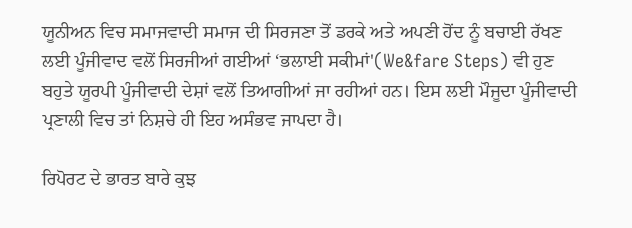ਯੂਨੀਅਨ ਵਿਚ ਸਮਾਜਵਾਦੀ ਸਮਾਜ ਦੀ ਸਿਰਜਣਾ ਤੋਂ ਡਰਕੇ ਅਤੇ ਅਪਣੀ ਹੋਂਦ ਨੂੰ ਬਚਾਈ ਰੱਖਣ ਲਈ ਪੂੰਜੀਵਾਦ ਵਲੋਂ ਸਿਰਜੀਆਂ ਗਈਆਂ ‘ਭਲਾਈ ਸਕੀਮਾਂ'(We&fare Steps) ਵੀ ਹੁਣ ਬਹੁਤੇ ਯੂਰਪੀ ਪੂੰਜੀਵਾਦੀ ਦੇਸ਼ਾਂ ਵਲੋਂ ਤਿਆਗੀਆਂ ਜਾ ਰਹੀਆਂ ਹਨ। ਇਸ ਲਈ ਮੌਜੂਦਾ ਪੂੰਜੀਵਾਦੀ ਪ੍ਰਣਾਲੀ ਵਿਚ ਤਾਂ ਨਿਸ਼ਚੇ ਹੀ ਇਹ ਅਸੰਭਵ ਜਾਪਦਾ ਹੈ।

ਰਿਪੋਰਟ ਦੇ ਭਾਰਤ ਬਾਰੇ ਕੁਝ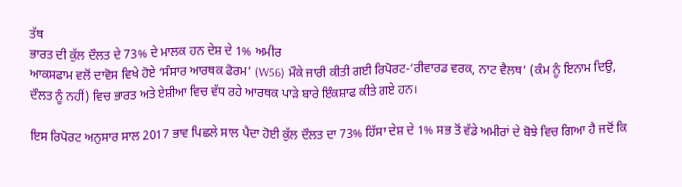ਤੱਥ
ਭਾਰਤ ਦੀ ਕੁੱਲ ਦੌਲਤ ਦੇ 73% ਦੇ ਮਾਲਕ ਹਨ ਦੇਸ਼ ਦੇ 1% ਅਮੀਰ
ਆਕਸਫਾਮ ਵਲੋਂ ਦਾਵੋਸ ਵਿਖੇ ਹੋਏ ‘ਸੰਸਾਰ ਆਰਥਕ ਫੋਰਮ’ (W56) ਮੌਕੇ ਜਾਰੀ ਕੀਤੀ ਗਈ ਰਿਪੋਰਟ-‘ਰੀਵਾਰਡ ਵਰਕ, ਨਾਟ ਵੈਲਥ’ (ਕੰਮ ਨੂੰ ਇਨਾਮ ਦਿਉ, ਦੌਲਤ ਨੂੰ ਨਹੀਂ) ਵਿਚ ਭਾਰਤ ਅਤੇ ਏਸ਼ੀਆ ਵਿਚ ਵੱਧ ਰਹੇ ਆਰਥਕ ਪਾੜੇ ਬਾਰੇ ਇੰਕਸ਼ਾਫ ਕੀਤੇ ਗਏ ਹਨ।

ਇਸ ਰਿਪੋਰਟ ਅਨੁਸਾਰ ਸਾਲ 2017 ਭਾਵ ਪਿਛਲੇ ਸਾਲ ਪੈਦਾ ਹੋਈ ਕੁੱਲ ਦੌਲਤ ਦਾ 73% ਹਿੱਸਾ ਦੇਸ਼ ਦੇ 1% ਸਭ ਤੋਂ ਵੱਡੇ ਅਮੀਰਾਂ ਦੇ ਬੋਝੇ ਵਿਚ ਗਿਆ ਹੈ ਜਦੋਂ ਕਿ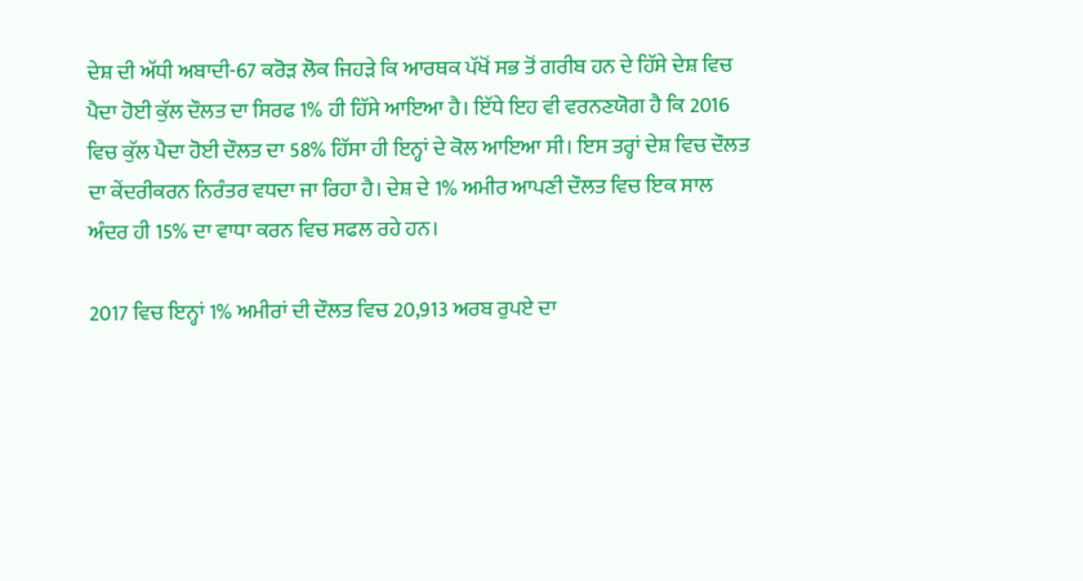ਦੇਸ਼ ਦੀ ਅੱਧੀ ਅਬਾਦੀ-67 ਕਰੋੜ ਲੋਕ ਜਿਹੜੇ ਕਿ ਆਰਥਕ ਪੱਖੋਂ ਸਭ ਤੋਂ ਗਰੀਬ ਹਨ ਦੇ ਹਿੱਸੇ ਦੇਸ਼ ਵਿਚ ਪੈਦਾ ਹੋਈ ਕੁੱਲ ਦੌਲਤ ਦਾ ਸਿਰਫ 1% ਹੀ ਹਿੱਸੇ ਆਇਆ ਹੈ। ਇੱਧੇ ਇਹ ਵੀ ਵਰਨਣਯੋਗ ਹੈ ਕਿ 2016 ਵਿਚ ਕੁੱਲ ਪੈਦਾ ਹੋਈ ਦੌਲਤ ਦਾ 58% ਹਿੱਸਾ ਹੀ ਇਨ੍ਹਾਂ ਦੇ ਕੋਲ ਆਇਆ ਸੀ। ਇਸ ਤਰ੍ਹਾਂ ਦੇਸ਼ ਵਿਚ ਦੌਲਤ ਦਾ ਕੇਂਦਰੀਕਰਨ ਨਿਰੰਤਰ ਵਧਦਾ ਜਾ ਰਿਹਾ ਹੈ। ਦੇਸ਼ ਦੇ 1% ਅਮੀਰ ਆਪਣੀ ਦੌਲਤ ਵਿਚ ਇਕ ਸਾਲ ਅੰਦਰ ਹੀ 15% ਦਾ ਵਾਧਾ ਕਰਨ ਵਿਚ ਸਫਲ ਰਹੇ ਹਨ।

2017 ਵਿਚ ਇਨ੍ਹਾਂ 1% ਅਮੀਰਾਂ ਦੀ ਦੌਲਤ ਵਿਚ 20,913 ਅਰਬ ਰੁਪਏ ਦਾ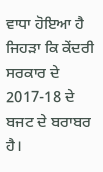ਵਾਧਾ ਹੋਇਆ ਹੈ ਜਿਹੜਾ ਕਿ ਕੇਂਦਰੀ ਸਰਕਾਰ ਦੇ 2017-18 ਦੇ ਬਜਟ ਦੇ ਬਰਾਬਰ ਹੈ।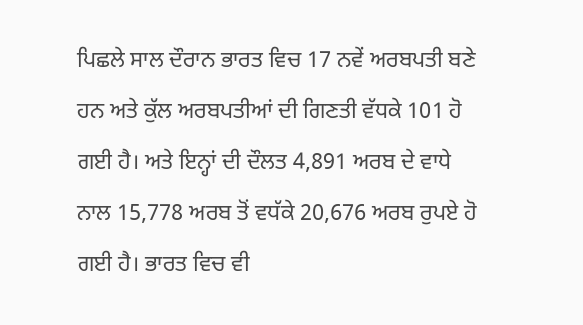ਪਿਛਲੇ ਸਾਲ ਦੌਰਾਨ ਭਾਰਤ ਵਿਚ 17 ਨਵੇਂ ਅਰਬਪਤੀ ਬਣੇ ਹਨ ਅਤੇ ਕੁੱਲ ਅਰਬਪਤੀਆਂ ਦੀ ਗਿਣਤੀ ਵੱਧਕੇ 101 ਹੋ ਗਈ ਹੈ। ਅਤੇ ਇਨ੍ਹਾਂ ਦੀ ਦੌਲਤ 4,891 ਅਰਬ ਦੇ ਵਾਧੇ ਨਾਲ 15,778 ਅਰਬ ਤੋਂ ਵਧੱਕੇ 20,676 ਅਰਬ ਰੁਪਏ ਹੋ ਗਈ ਹੈ। ਭਾਰਤ ਵਿਚ ਵੀ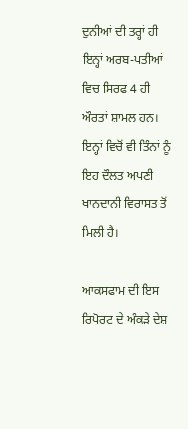ਦੁਨੀਆਂ ਦੀ ਤਰ੍ਹਾਂ ਹੀ ਇਨ੍ਹਾਂ ਅਰਬ-ਪਤੀਆਂ ਵਿਚ ਸਿਰਫ 4 ਹੀ ਔਰਤਾਂ ਸ਼ਾਮਲ ਹਨ। ਇਨ੍ਹਾਂ ਵਿਚੋਂ ਵੀ ਤਿੰਨਾਂ ਨੂੰ ਇਹ ਦੌਲਤ ਅਪਣੀ ਖਾਨਦਾਨੀ ਵਿਰਾਸਤ ਤੋਂ ਮਿਲੀ ਹੈ।

ਆਕਸਫਾਮ ਦੀ ਇਸ ਰਿਪੋਰਟ ਦੇ ਅੰਕੜੇ ਦੇਸ਼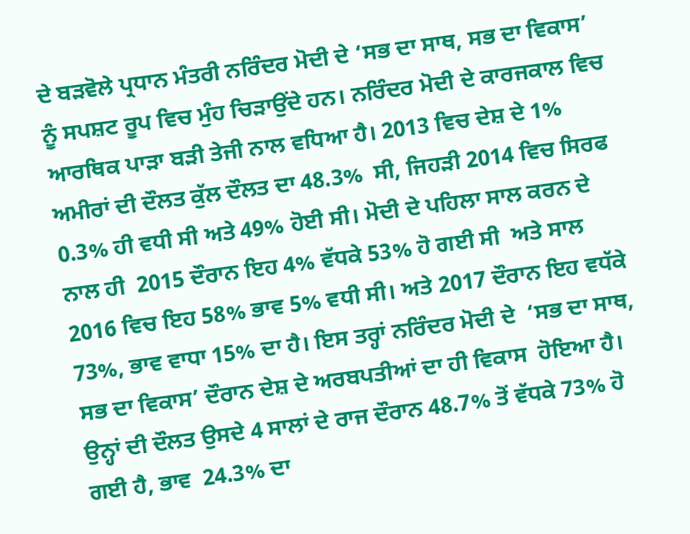ਦੇ ਬੜਵੋਲੇ ਪ੍ਰਧਾਨ ਮੰਤਰੀ ਨਰਿੰਦਰ ਮੋਦੀ ਦੇ ‘ਸਭ ਦਾ ਸਾਥ, ਸਭ ਦਾ ਵਿਕਾਸ’ ਨੂੰ ਸਪਸ਼ਟ ਰੂਪ ਵਿਚ ਮੁੰਹ ਚਿੜਾਉਂਦੇ ਹਨ। ਨਰਿੰਦਰ ਮੋਦੀ ਦੇ ਕਾਰਜਕਾਲ ਵਿਚ ਆਰਥਿਕ ਪਾੜਾ ਬੜੀ ਤੇਜੀ ਨਾਲ ਵਧਿਆ ਹੈ। 2013 ਵਿਚ ਦੇਸ਼ ਦੇ 1% ਅਮੀਰਾਂ ਦੀ ਦੌਲਤ ਕੁੱਲ ਦੌਲਤ ਦਾ 48.3%  ਸੀ, ਜਿਹੜੀ 2014 ਵਿਚ ਸਿਰਫ 0.3% ਹੀ ਵਧੀ ਸੀ ਅਤੇ 49% ਹੋਈ ਸੀ। ਮੋਦੀ ਦੇ ਪਹਿਲਾ ਸਾਲ ਕਰਨ ਦੇ ਨਾਲ ਹੀ  2015 ਦੌਰਾਨ ਇਹ 4% ਵੱਧਕੇ 53% ਹੋ ਗਈ ਸੀ  ਅਤੇ ਸਾਲ 2016 ਵਿਚ ਇਹ 58% ਭਾਵ 5% ਵਧੀ ਸੀ। ਅਤੇ 2017 ਦੌਰਾਨ ਇਹ ਵਧੱਕੇ 73%, ਭਾਵ ਵਾਧਾ 15% ਦਾ ਹੈ। ਇਸ ਤਰ੍ਹਾਂ ਨਰਿੰਦਰ ਮੋਦੀ ਦੇ  ‘ਸਭ ਦਾ ਸਾਥ, ਸਭ ਦਾ ਵਿਕਾਸ’ ਦੌਰਾਨ ਦੇਸ਼ ਦੇ ਅਰਬਪਤੀਆਂ ਦਾ ਹੀ ਵਿਕਾਸ  ਹੋਇਆ ਹੈ। ਉਨ੍ਹਾਂ ਦੀ ਦੌਲਤ ਉਸਦੇ 4 ਸਾਲਾਂ ਦੇ ਰਾਜ ਦੌਰਾਨ 48.7% ਤੋਂ ਵੱਧਕੇ 73% ਹੋ ਗਈ ਹੈ, ਭਾਵ  24.3% ਦਾ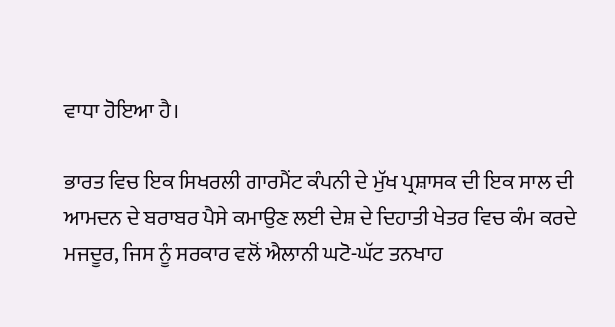ਵਾਧਾ ਹੋਇਆ ਹੈ।

ਭਾਰਤ ਵਿਚ ਇਕ ਸਿਖਰਲੀ ਗਾਰਮੈਂਟ ਕੰਪਨੀ ਦੇ ਮੁੱਖ ਪ੍ਰਸ਼ਾਸਕ ਦੀ ਇਕ ਸਾਲ ਦੀ ਆਮਦਨ ਦੇ ਬਰਾਬਰ ਪੈਸੇ ਕਮਾਉਣ ਲਈ ਦੇਸ਼ ਦੇ ਦਿਹਾਤੀ ਖੇਤਰ ਵਿਚ ਕੰਮ ਕਰਦੇ ਮਜਦੂਰ, ਜਿਸ ਨੂੰ ਸਰਕਾਰ ਵਲੋਂ ਐਲਾਨੀ ਘਟੋ-ਘੱਟ ਤਨਖਾਹ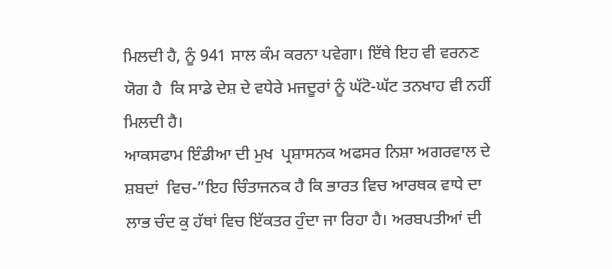ਮਿਲਦੀ ਹੈ, ਨੂੰ 941 ਸਾਲ ਕੰਮ ਕਰਨਾ ਪਵੇਗਾ। ਇੱਥੇ ਇਹ ਵੀ ਵਰਨਣ ਯੋਗ ਹੈ  ਕਿ ਸਾਡੇ ਦੇਸ਼ ਦੇ ਵਧੇਰੇ ਮਜਦੂਰਾਂ ਨੂੰ ਘੱਟੋ-ਘੱਟ ਤਨਖਾਹ ਵੀ ਨਹੀਂ ਮਿਲਦੀ ਹੈ।
ਆਕਸਫਾਮ ਇੰਡੀਆ ਦੀ ਮੁਖ  ਪ੍ਰਸ਼ਾਸਨਕ ਅਫਸਰ ਨਿਸ਼ਾ ਅਗਰਵਾਲ ਦੇ ਸ਼ਬਦਾਂ  ਵਿਚ-”ਇਹ ਚਿੰਤਾਜਨਕ ਹੈ ਕਿ ਭਾਰਤ ਵਿਚ ਆਰਥਕ ਵਾਧੇ ਦਾ ਲਾਭ ਚੰਦ ਕੁ ਹੱਥਾਂ ਵਿਚ ਇੱਕਤਰ ਹੁੰਦਾ ਜਾ ਰਿਹਾ ਹੈ। ਅਰਬਪਤੀਆਂ ਦੀ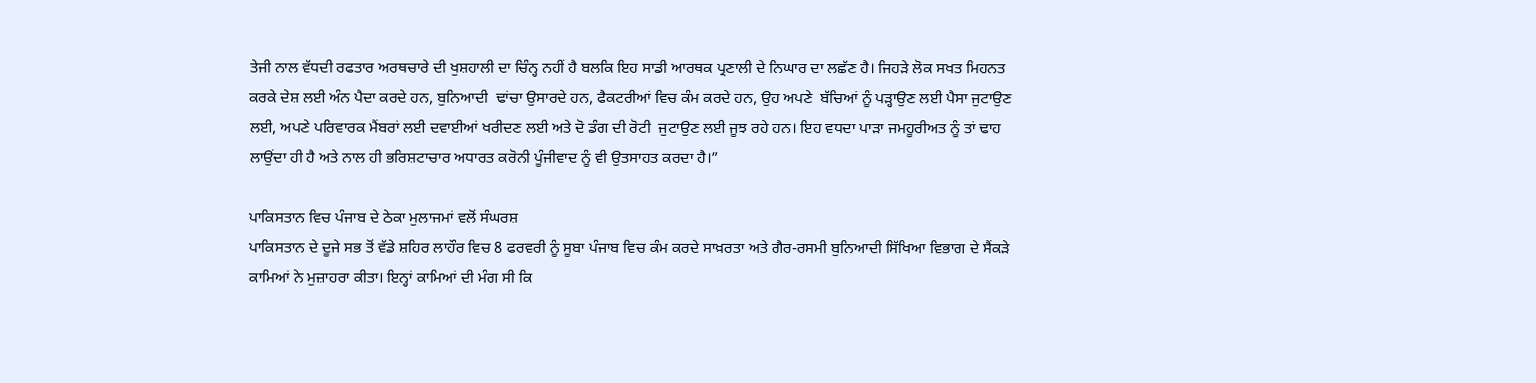ਤੇਜੀ ਨਾਲ ਵੱਧਦੀ ਰਫਤਾਰ ਅਰਥਚਾਰੇ ਦੀ ਖੁਸ਼ਹਾਲੀ ਦਾ ਚਿੰਨ੍ਹ ਨਹੀਂ ਹੈ ਬਲਕਿ ਇਹ ਸਾਡੀ ਆਰਥਕ ਪ੍ਰਣਾਲੀ ਦੇ ਨਿਘਾਰ ਦਾ ਲਛੱਣ ਹੈ। ਜਿਹੜੇ ਲੋਕ ਸਖਤ ਮਿਹਨਤ ਕਰਕੇ ਦੇਸ਼ ਲਈ ਅੰਨ ਪੈਦਾ ਕਰਦੇ ਹਨ, ਬੁਨਿਆਦੀ  ਢਾਂਚਾ ਉਸਾਰਦੇ ਹਨ, ਫੈਕਟਰੀਆਂ ਵਿਚ ਕੰਮ ਕਰਦੇ ਹਨ, ਉਹ ਅਪਣੇ  ਬੱਚਿਆਂ ਨੂੰ ਪੜ੍ਹਾਉਣ ਲਈ ਪੈਸਾ ਜੁਟਾਉਣ ਲਈ, ਅਪਣੇ ਪਰਿਵਾਰਕ ਮੈਂਬਰਾਂ ਲਈ ਦਵਾਈਆਂ ਖਰੀਦਣ ਲਈ ਅਤੇ ਦੋ ਡੰਗ ਦੀ ਰੋਟੀ  ਜੁਟਾਉਣ ਲਈ ਜੂਝ ਰਹੇ ਹਨ। ਇਹ ਵਧਦਾ ਪਾੜਾ ਜਮਹੂਰੀਅਤ ਨੂੰ ਤਾਂ ਢਾਹ ਲਾਉਂਦਾ ਹੀ ਹੈ ਅਤੇ ਨਾਲ ਹੀ ਭਰਿਸ਼ਟਾਚਾਰ ਅਧਾਰਤ ਕਰੋਨੀ ਪੂੰਜੀਵਾਦ ਨੂੰ ਵੀ ਉਤਸਾਹਤ ਕਰਦਾ ਹੈ।”

ਪਾਕਿਸਤਾਨ ਵਿਚ ਪੰਜਾਬ ਦੇ ਠੇਕਾ ਮੁਲਾਜਮਾਂ ਵਲੋਂ ਸੰਘਰਸ਼
ਪਾਕਿਸਤਾਨ ਦੇ ਦੂਜੇ ਸਭ ਤੋਂ ਵੱਡੇ ਸ਼ਹਿਰ ਲਾਹੌਰ ਵਿਚ 8 ਫਰਵਰੀ ਨੂੰ ਸੂਬਾ ਪੰਜਾਬ ਵਿਚ ਕੰਮ ਕਰਦੇ ਸਾਖ਼ਰਤਾ ਅਤੇ ਗੈਰ-ਰਸਮੀ ਬੁਨਿਆਦੀ ਸਿੱਖਿਆ ਵਿਭਾਗ ਦੇ ਸੈਂਕੜੇ ਕਾਮਿਆਂ ਨੇ ਮੁਜ਼ਾਹਰਾ ਕੀਤਾ। ਇਨ੍ਹਾਂ ਕਾਮਿਆਂ ਦੀ ਮੰਗ ਸੀ ਕਿ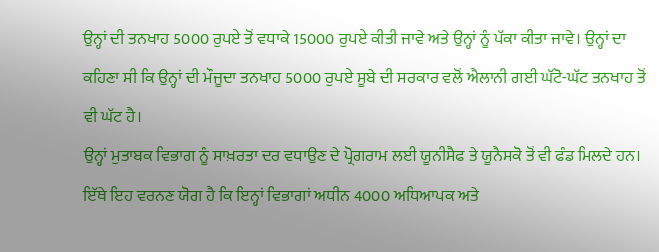ਉਨ੍ਹਾਂ ਦੀ ਤਨਖਾਹ 5000 ਰੁਪਏ ਤੋਂ ਵਧਾਕੇ 15000 ਰੁਪਏ ਕੀਤੀ ਜਾਵੇ ਅਤੇ ਉਨ੍ਹਾਂ ਨੂੰ ਪੱਕਾ ਕੀਤਾ ਜਾਵੇ। ਉਨ੍ਹਾਂ ਦਾ ਕਹਿਣਾ ਸੀ ਕਿ ਉਨ੍ਹਾਂ ਦੀ ਮੌਜੂਦਾ ਤਨਖਾਹ 5000 ਰੁਪਏ ਸੂਬੇ ਦੀ ਸਰਕਾਰ ਵਲੋਂ ਐਲਾਨੀ ਗਈ ਘੱਟੋ-ਘੱਟ ਤਨਖਾਹ ਤੋਂ ਵੀ ਘੱਟ ਹੈ।
ਉਨ੍ਹਾਂ ਮੁਤਾਬਕ ਵਿਭਾਗ ਨੂੰ ਸਾਖ਼ਰਤਾ ਦਰ ਵਧਾਉਣ ਦੇ ਪ੍ਰੋਗਰਾਮ ਲਈ ਯੂਨੀਸੈਫ ਤੇ ਯੂਨੈਸਕੋ ਤੋਂ ਵੀ ਫੰਡ ਮਿਲਦੇ ਹਨ। ਇੱਥੇ ਇਹ ਵਰਨਣ ਯੋਗ ਹੈ ਕਿ ਇਨ੍ਹਾਂ ਵਿਭਾਗਾਂ ਅਧੀਨ 4000 ਅਧਿਆਪਕ ਅਤੇ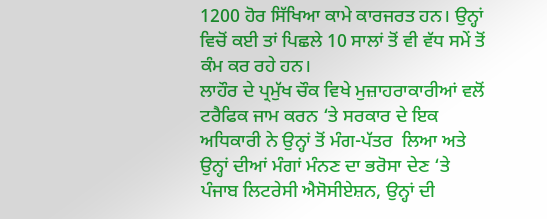1200 ਹੋਰ ਸਿੱਖਿਆ ਕਾਮੇ ਕਾਰਜਰਤ ਹਨ। ਉਨ੍ਹਾਂ ਵਿਚੋਂ ਕਈ ਤਾਂ ਪਿਛਲੇ 10 ਸਾਲਾਂ ਤੋਂ ਵੀ ਵੱਧ ਸਮੇਂ ਤੋਂ ਕੰਮ ਕਰ ਰਹੇ ਹਨ।
ਲਾਹੌਰ ਦੇ ਪ੍ਰਮੁੱਖ ਚੌਕ ਵਿਖੇ ਮੁਜ਼ਾਹਰਾਕਾਰੀਆਂ ਵਲੋਂ ਟਰੈਫਿਕ ਜਾਮ ਕਰਨ ‘ਤੇ ਸਰਕਾਰ ਦੇ ਇਕ ਅਧਿਕਾਰੀ ਨੇ ਉਨ੍ਹਾਂ ਤੋਂ ਮੰਗ-ਪੱਤਰ  ਲਿਆ ਅਤੇ ਉਨ੍ਹਾਂ ਦੀਆਂ ਮੰਗਾਂ ਮੰਨਣ ਦਾ ਭਰੋਸਾ ਦੇਣ ‘ਤੇ ਪੰਜਾਬ ਲਿਟਰੇਸੀ ਐਸੋਸੀਏਸ਼ਨ, ਉਨ੍ਹਾਂ ਦੀ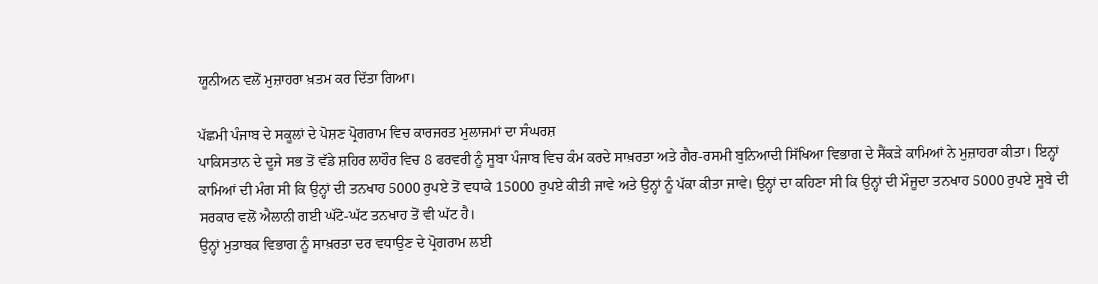ਯੂਨੀਅਨ ਵਲੋਂ ਮੁਜ਼ਾਹਰਾ ਖ਼ਤਮ ਕਰ ਦਿੱਤਾ ਗਿਆ।

ਪੱਛਮੀ ਪੰਜਾਬ ਦੇ ਸਕੂਲਾਂ ਦੇ ਪੋਸ਼ਣ ਪ੍ਰੋਗਰਾਮ ਵਿਚ ਕਾਰਜਰਤ ਮੁਲਾਜਮਾਂ ਦਾ ਸੰਘਰਸ਼
ਪਾਕਿਸਤਾਨ ਦੇ ਦੂਜੇ ਸਭ ਤੋਂ ਵੱਡੇ ਸ਼ਹਿਰ ਲਾਹੌਰ ਵਿਚ 8 ਫਰਵਰੀ ਨੂੰ ਸੂਬਾ ਪੰਜਾਬ ਵਿਚ ਕੰਮ ਕਰਦੇ ਸਾਖ਼ਰਤਾ ਅਤੇ ਗੈਰ-ਰਸਮੀ ਬੁਨਿਆਦੀ ਸਿੱਖਿਆ ਵਿਭਾਗ ਦੇ ਸੈਂਕੜੇ ਕਾਮਿਆਂ ਨੇ ਮੁਜ਼ਾਹਰਾ ਕੀਤਾ। ਇਨ੍ਹਾਂ ਕਾਮਿਆਂ ਦੀ ਮੰਗ ਸੀ ਕਿ ਉਨ੍ਹਾਂ ਦੀ ਤਨਖਾਹ 5000 ਰੁਪਏ ਤੋਂ ਵਧਾਕੇ 15000 ਰੁਪਏ ਕੀਤੀ ਜਾਵੇ ਅਤੇ ਉਨ੍ਹਾਂ ਨੂੰ ਪੱਕਾ ਕੀਤਾ ਜਾਵੇ। ਉਨ੍ਹਾਂ ਦਾ ਕਹਿਣਾ ਸੀ ਕਿ ਉਨ੍ਹਾਂ ਦੀ ਮੌਜੂਦਾ ਤਨਖਾਹ 5000 ਰੁਪਏ ਸੂਬੇ ਦੀ ਸਰਕਾਰ ਵਲੋਂ ਐਲਾਨੀ ਗਈ ਘੱਟੋ-ਘੱਟ ਤਨਖਾਹ ਤੋਂ ਵੀ ਘੱਟ ਹੈ।
ਉਨ੍ਹਾਂ ਮੁਤਾਬਕ ਵਿਭਾਗ ਨੂੰ ਸਾਖ਼ਰਤਾ ਦਰ ਵਧਾਉਣ ਦੇ ਪ੍ਰੋਗਰਾਮ ਲਈ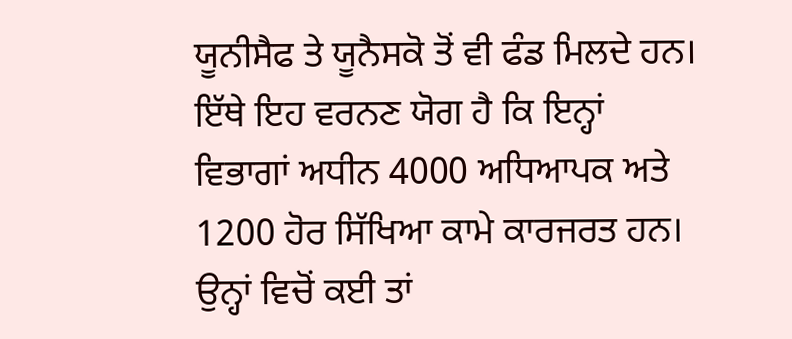ਯੂਨੀਸੈਫ ਤੇ ਯੂਨੈਸਕੋ ਤੋਂ ਵੀ ਫੰਡ ਮਿਲਦੇ ਹਨ। ਇੱਥੇ ਇਹ ਵਰਨਣ ਯੋਗ ਹੈ ਕਿ ਇਨ੍ਹਾਂ ਵਿਭਾਗਾਂ ਅਧੀਨ 4000 ਅਧਿਆਪਕ ਅਤੇ 1200 ਹੋਰ ਸਿੱਖਿਆ ਕਾਮੇ ਕਾਰਜਰਤ ਹਨ। ਉਨ੍ਹਾਂ ਵਿਚੋਂ ਕਈ ਤਾਂ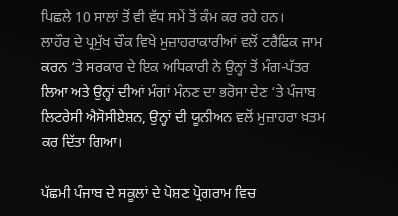ਪਿਛਲੇ 10 ਸਾਲਾਂ ਤੋਂ ਵੀ ਵੱਧ ਸਮੇਂ ਤੋਂ ਕੰਮ ਕਰ ਰਹੇ ਹਨ।
ਲਾਹੌਰ ਦੇ ਪ੍ਰਮੁੱਖ ਚੌਕ ਵਿਖੇ ਮੁਜ਼ਾਹਰਾਕਾਰੀਆਂ ਵਲੋਂ ਟਰੈਫਿਕ ਜਾਮ ਕਰਨ ‘ਤੇ ਸਰਕਾਰ ਦੇ ਇਕ ਅਧਿਕਾਰੀ ਨੇ ਉਨ੍ਹਾਂ ਤੋਂ ਮੰਗ-ਪੱਤਰ  ਲਿਆ ਅਤੇ ਉਨ੍ਹਾਂ ਦੀਆਂ ਮੰਗਾਂ ਮੰਨਣ ਦਾ ਭਰੋਸਾ ਦੇਣ ‘ਤੇ ਪੰਜਾਬ ਲਿਟਰੇਸੀ ਐਸੋਸੀਏਸ਼ਨ, ਉਨ੍ਹਾਂ ਦੀ ਯੂਨੀਅਨ ਵਲੋਂ ਮੁਜ਼ਾਹਰਾ ਖ਼ਤਮ ਕਰ ਦਿੱਤਾ ਗਿਆ।

ਪੱਛਮੀ ਪੰਜਾਬ ਦੇ ਸਕੂਲਾਂ ਦੇ ਪੋਸ਼ਣ ਪ੍ਰੋਗਰਾਮ ਵਿਚ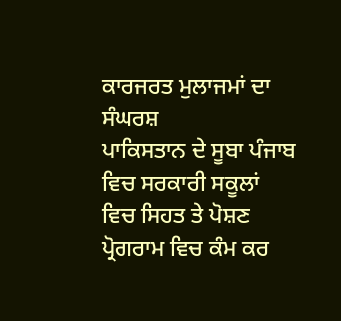ਕਾਰਜਰਤ ਮੁਲਾਜਮਾਂ ਦਾ ਸੰਘਰਸ਼
ਪਾਕਿਸਤਾਨ ਦੇ ਸੂਬਾ ਪੰਜਾਬ ਵਿਚ ਸਰਕਾਰੀ ਸਕੂਲਾਂ ਵਿਚ ਸਿਹਤ ਤੇ ਪੋਸ਼ਣ ਪ੍ਰੋਗਰਾਮ ਵਿਚ ਕੰਮ ਕਰ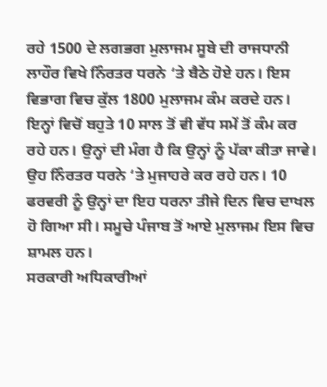ਰਹੇ 1500 ਦੇ ਲਗਭਗ ਮੁਲਾਜਮ ਸੂਬੇ ਦੀ ਰਾਜਧਾਨੀ ਲਾਹੌਰ ਵਿਖੇ ਨਿੰਰਤਰ ਧਰਨੇ ‘ਤੇ ਬੈਠੇ ਹੋਏ ਹਨ। ਇਸ ਵਿਭਾਗ ਵਿਚ ਕੁੱਲ 1800 ਮੁਲਾਜਮ ਕੰਮ ਕਰਦੇ ਹਨ। ਇਨ੍ਹਾਂ ਵਿਚੋਂ ਬਹੁਤੇ 10 ਸਾਲ ਤੋਂ ਵੀ ਵੱਧ ਸਮੇਂ ਤੋਂ ਕੰਮ ਕਰ ਰਹੇ ਹਨ। ਉਨ੍ਹਾਂ ਦੀ ਮੰਗ ਹੈ ਕਿ ਉਨ੍ਹਾਂ ਨੂੰ ਪੱਕਾ ਕੀਤਾ ਜਾਵੇ। ਉਹ ਨਿੰਰਤਰ ਧਰਨੇ ‘ਤੇ ਮੁਜਾਹਰੇ ਕਰ ਰਹੇ ਹਨ। 10 ਫਰਵਰੀ ਨੂੰ ਉਨ੍ਹਾਂ ਦਾ ਇਹ ਧਰਨਾ ਤੀਜੇ ਦਿਨ ਵਿਚ ਦਾਖਲ ਹੋ ਗਿਆ ਸੀ। ਸਮੂਚੇ ਪੰਜਾਬ ਤੋਂ ਆਏ ਮੁਲਾਜਮ ਇਸ ਵਿਚ ਸ਼ਾਮਲ ਹਨ।
ਸਰਕਾਰੀ ਅਧਿਕਾਰੀਆਂ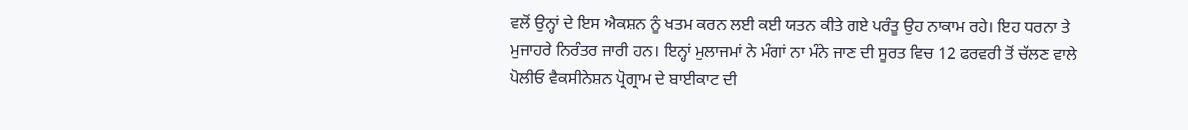ਵਲੋਂ ਉਨ੍ਹਾਂ ਦੇ ਇਸ ਐਕਸ਼ਨ ਨੂੰ ਖਤਮ ਕਰਨ ਲਈ ਕਈ ਯਤਨ ਕੀਤੇ ਗਏ ਪਰੰਤੂ ਉਹ ਨਾਕਾਮ ਰਹੇ। ਇਹ ਧਰਨਾ ਤੇ ਮੁਜਾਹਰੇ ਨਿਰੰਤਰ ਜਾਰੀ ਹਨ। ਇਨ੍ਹਾਂ ਮੁਲਾਜਮਾਂ ਨੇ ਮੰਗਾਂ ਨਾ ਮੰਨੇ ਜਾਣ ਦੀ ਸੂਰਤ ਵਿਚ 12 ਫਰਵਰੀ ਤੋਂ ਚੱਲਣ ਵਾਲੇ ਪੋਲੀਓ ਵੈਕਸੀਨੇਸ਼ਨ ਪ੍ਰੋਗ੍ਰਾਮ ਦੇ ਬਾਈਕਾਟ ਦੀ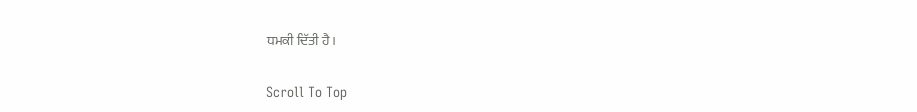ਧਮਕੀ ਦਿੱਤੀ ਹੈ।

Scroll To Top